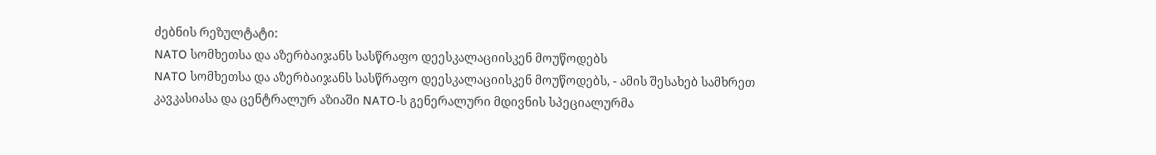ძებნის რეზულტატი:
NATO სომხეთსა და აზერბაიჯანს სასწრაფო დეესკალაციისკენ მოუწოდებს
NATO სომხეთსა და აზერბაიჯანს სასწრაფო დეესკალაციისკენ მოუწოდებს, - ამის შესახებ სამხრეთ კავკასიასა და ცენტრალურ აზიაში NATO-ს გენერალური მდივნის სპეციალურმა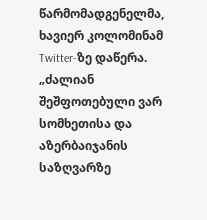წარმომადგენელმა, ხავიერ კოლომინამ Twitter-ზე დაწერა. „ძალიან შეშფოთებული ვარ სომხეთისა და აზერბაიჯანის საზღვარზე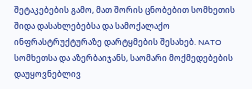შეტაკებების გამო, მათ შორის ცნობებით სომხეთის შიდა დასახლებებსა და სამოქალაქო ინფრასტრუქტურაზე დარტყმების შესახებ. NATO სომხეთსა და აზერბაიჯანს, საომარი მოქმედებების დაუყოვნებლივ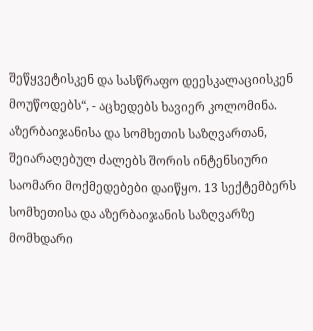შეწყვეტისკენ და სასწრაფო დეესკალაციისკენ მოუწოდებს“, - აცხედებს ხავიერ კოლომინა. აზერბაიჯანისა და სომხეთის საზღვართან, შეიარაღებულ ძალებს შორის ინტენსიური საომარი მოქმედებები დაიწყო. 13 სექტემბერს სომხეთისა და აზერბაიჯანის საზღვარზე მომხდარი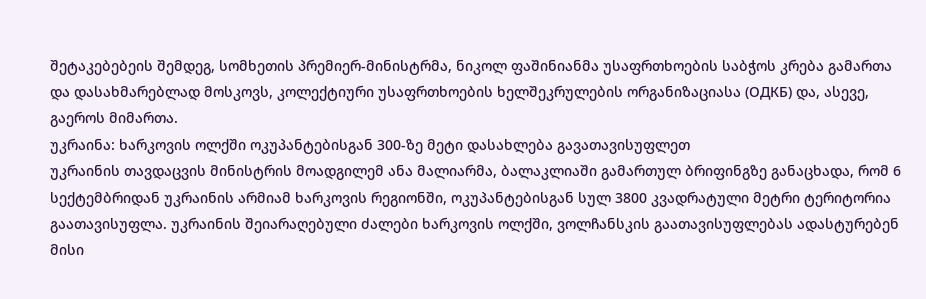შეტაკებებეის შემდეგ, სომხეთის პრემიერ-მინისტრმა, ნიკოლ ფაშინიანმა უსაფრთხოების საბჭოს კრება გამართა და დასახმარებლად მოსკოვს, კოლექტიური უსაფრთხოების ხელშეკრულების ორგანიზაციასა (ОДКБ) და, ასევე, გაეროს მიმართა.
უკრაინა: ხარკოვის ოლქში ოკუპანტებისგან 300-ზე მეტი დასახლება გავათავისუფლეთ
უკრაინის თავდაცვის მინისტრის მოადგილემ ანა მალიარმა, ბალაკლიაში გამართულ ბრიფინგზე განაცხადა, რომ 6 სექტემბრიდან უკრაინის არმიამ ხარკოვის რეგიონში, ოკუპანტებისგან სულ 3800 კვადრატული მეტრი ტერიტორია გაათავისუფლა. უკრაინის შეიარაღებული ძალები ხარკოვის ოლქში, ვოლჩანსკის გაათავისუფლებას ადასტურებენ მისი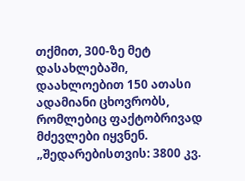თქმით, 300-ზე მეტ დასახლებაში, დაახლოებით 150 ათასი ადამიანი ცხოვრობს, რომლებიც ფაქტობრივად მძევლები იყვნენ. „შედარებისთვის: 3800 კვ.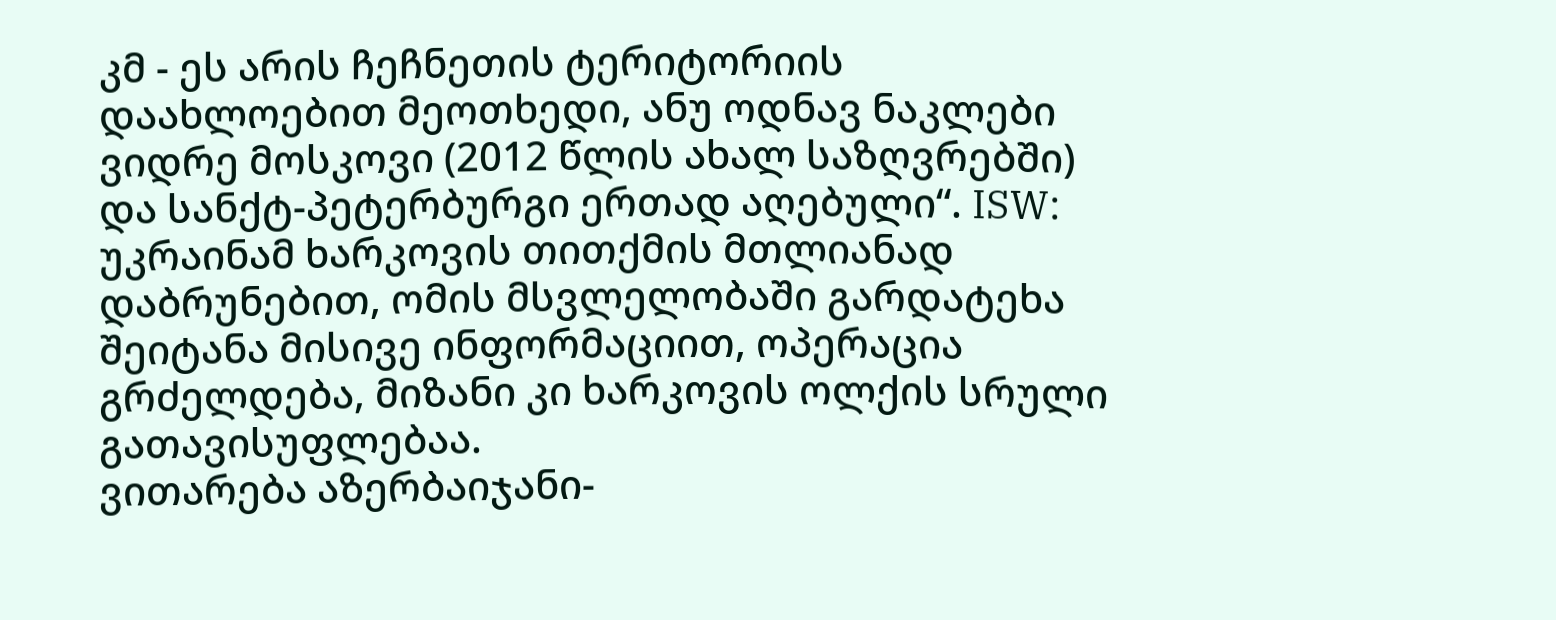კმ - ეს არის ჩეჩნეთის ტერიტორიის დაახლოებით მეოთხედი, ანუ ოდნავ ნაკლები ვიდრე მოსკოვი (2012 წლის ახალ საზღვრებში) და სანქტ-პეტერბურგი ერთად აღებული“. ISW: უკრაინამ ხარკოვის თითქმის მთლიანად დაბრუნებით, ომის მსვლელობაში გარდატეხა შეიტანა მისივე ინფორმაციით, ოპერაცია გრძელდება, მიზანი კი ხარკოვის ოლქის სრული გათავისუფლებაა.
ვითარება აზერბაიჯანი-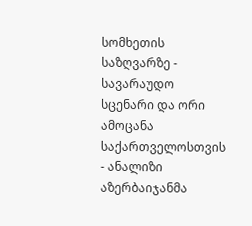სომხეთის საზღვარზე - სავარაუდო სცენარი და ორი ამოცანა საქართველოსთვის - ანალიზი
აზერბაიჯანმა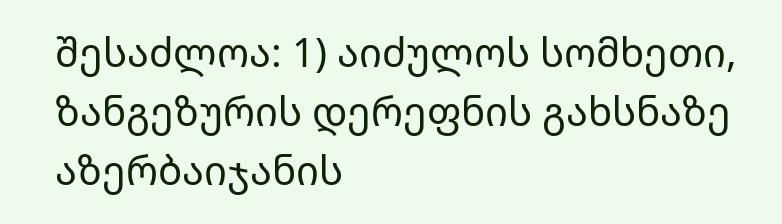შესაძლოა: 1) აიძულოს სომხეთი, ზანგეზურის დერეფნის გახსნაზე აზერბაიჯანის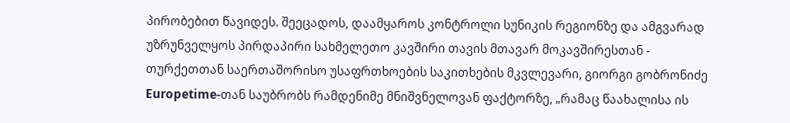პირობებით წავიდეს. შეეცადოს, დაამყაროს კონტროლი სუნიკის რეგიონზე და ამგვარად უზრუნველყოს პირდაპირი სახმელეთო კავშირი თავის მთავარ მოკავშირესთან - თურქეთთან საერთაშორისო უსაფრთხოების საკითხების მკვლევარი, გიორგი გობრონიძე Europetime-თან საუბრობს რამდენიმე მნიშვნელოვან ფაქტორზე, „რამაც წაახალისა ის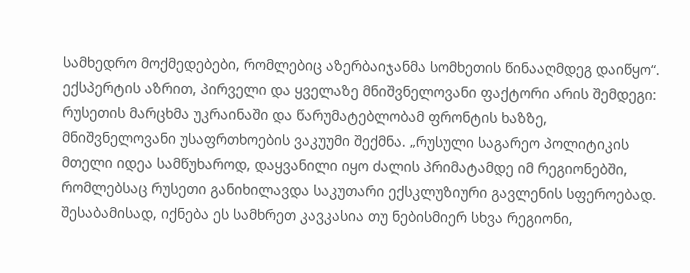სამხედრო მოქმედებები, რომლებიც აზერბაიჯანმა სომხეთის წინააღმდეგ დაიწყო“. ექსპერტის აზრით, პირველი და ყველაზე მნიშვნელოვანი ფაქტორი არის შემდეგი: რუსეთის მარცხმა უკრაინაში და წარუმატებლობამ ფრონტის ხაზზე, მნიშვნელოვანი უსაფრთხოების ვაკუუმი შექმნა. „რუსული საგარეო პოლიტიკის მთელი იდეა სამწუხაროდ, დაყვანილი იყო ძალის პრიმატამდე იმ რეგიონებში, რომლებსაც რუსეთი განიხილავდა საკუთარი ექსკლუზიური გავლენის სფეროებად. შესაბამისად, იქნება ეს სამხრეთ კავკასია თუ ნებისმიერ სხვა რეგიონი,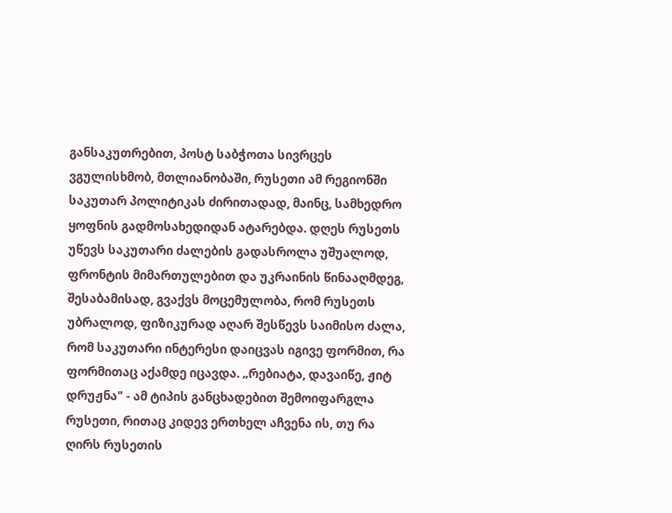განსაკუთრებით, პოსტ საბჭოთა სივრცეს ვგულისხმობ, მთლიანობაში, რუსეთი ამ რეგიონში საკუთარ პოლიტიკას ძირითადად, მაინც, სამხედრო ყოფნის გადმოსახედიდან ატარებდა. დღეს რუსეთს უწევს საკუთარი ძალების გადასროლა უშუალოდ, ფრონტის მიმართულებით და უკრაინის წინააღმდეგ, შესაბამისად, გვაქვს მოცემულობა, რომ რუსეთს უბრალოდ, ფიზიკურად აღარ შესწევს საიმისო ძალა, რომ საკუთარი ინტერესი დაიცვას იგივე ფორმით, რა ფორმითაც აქამდე იცავდა. „რებიატა, დავაიწე, ჟიტ დრუჟნა" - ამ ტიპის განცხადებით შემოიფარგლა რუსეთი, რითაც კიდევ ერთხელ აჩვენა ის, თუ რა ღირს რუსეთის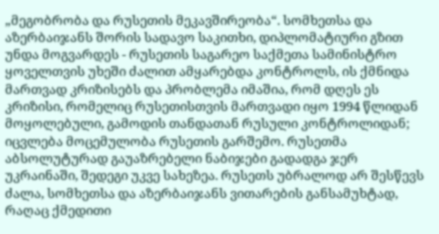„მეგობრობა და რუსეთის მეკავშირეობა“. სომხეთსა და აზერბაიჯანს შორის სადავო საკითხი, დიპლომატიური გზით უნდა მოგვარდეს - რუსეთის საგარეო საქმეთა სამინისტრო ყოველთვის უხეში ძალით ამყარებდა კონტროლს, ის ქმნიდა მართვად კრიზისებს და პრობლემა იმაშია, რომ დღეს ეს კრიზისი, რომელიც რუსეთისთვის მართვადი იყო 1994 წლიდან მოყოლებული, გამოდის თანდათან რუსული კონტროლიდან; იცვლება მოცემულობა რუსეთის გარშემო. რუსეთმა აბსოლუტურად გაუაზრებელი ნაბიჯები გადადგა ჯერ უკრაინაში, შედეგი უკვე სახეზეა. რუსეთს უბრალოდ არ შესწევს ძალა, სომხეთსა და აზერბაიჯანს ვითარების განსამუხტად, რაღაც ქმედითი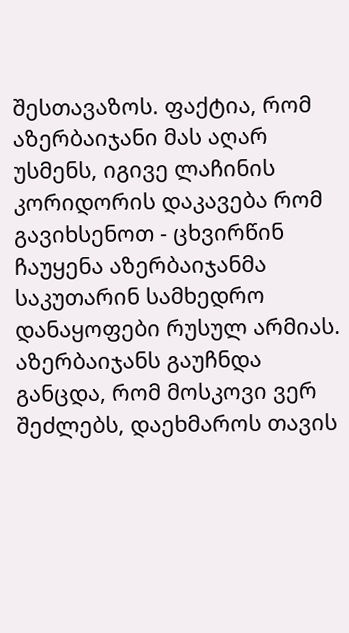შესთავაზოს. ფაქტია, რომ აზერბაიჯანი მას აღარ უსმენს, იგივე ლაჩინის კორიდორის დაკავება რომ გავიხსენოთ - ცხვირწინ ჩაუყენა აზერბაიჯანმა საკუთარინ სამხედრო დანაყოფები რუსულ არმიას. აზერბაიჯანს გაუჩნდა განცდა, რომ მოსკოვი ვერ შეძლებს, დაეხმაროს თავის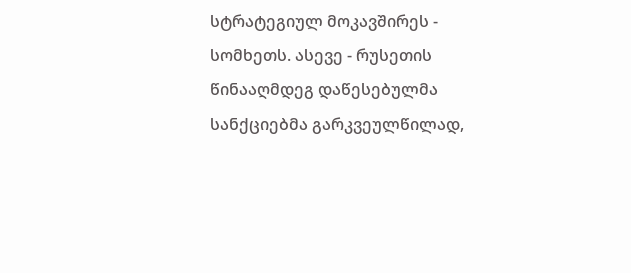სტრატეგიულ მოკავშირეს - სომხეთს. ასევე - რუსეთის წინააღმდეგ დაწესებულმა სანქციებმა გარკვეულწილად,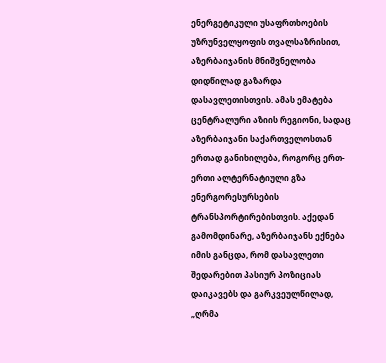ენერგეტიკული უსაფრთხოების უზრუნველყოფის თვალსაზრისით, აზერბაიჯანის მნიშვნელობა დიდწილად გაზარდა დასავლეთისთვის. ამას ემატება ცენტრალური აზიის რეგიონი, სადაც აზერბაიჯანი საქართველოსთან ერთად განიხილება, როგორც ერთ-ერთი ალტერნატიული გზა ენერგორესურსების ტრანსპორტირებისთვის. აქედან გამომდინარე, აზერბაიჯანს ექნება იმის განცდა, რომ დასავლეთი შედარებით პასიურ პოზიციას დაიკავებს და გარკვეულწილად, „ღრმა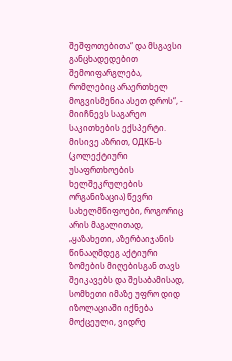შეშფოთებითა“ და მსგავსი განცხადედებით შემოიფარგლება, რომლებიც არაერთხელ მოგვისმენია ასეთ დროს“, - მიიჩნევს საგარეო საკითხების ექსპერტი. მისივე აზრით, ОДКБ-ს (კოლექტიური უსაფრთხოების ხელშეკრულების ორგანიზაცია) წევრი სახელმწიფოები, როგორიც არის მაგალითად, „ყაზახეთი, აზერბაიჯანის წინააღმდეგ აქტიური ზომების მიღებისგან თავს შეიკავებს და შესაბამისად, სომხეთი იმაზე უფრო დიდ იზოლაციაში იქნება მოქცეული, ვიდრე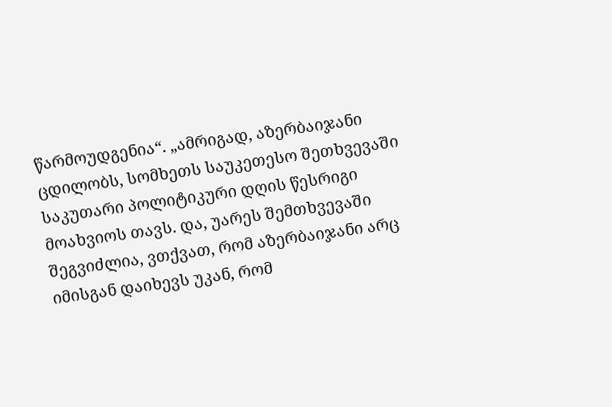წარმოუდგენია“. „ამრიგად, აზერბაიჯანი ცდილობს, სომხეთს საუკეთესო შეთხვევაში საკუთარი პოლიტიკური დღის წესრიგი მოახვიოს თავს. და, უარეს შემთხვევაში შეგვიძლია, ვთქვათ, რომ აზერბაიჯანი არც იმისგან დაიხევს უკან, რომ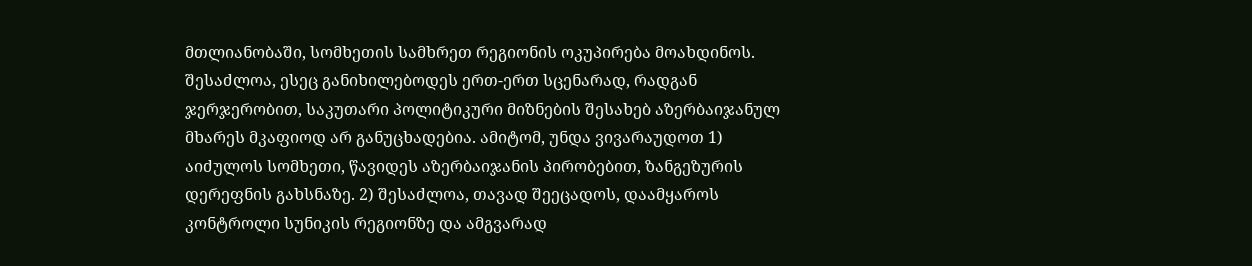მთლიანობაში, სომხეთის სამხრეთ რეგიონის ოკუპირება მოახდინოს. შესაძლოა, ესეც განიხილებოდეს ერთ-ერთ სცენარად, რადგან ჯერჯერობით, საკუთარი პოლიტიკური მიზნების შესახებ აზერბაიჯანულ მხარეს მკაფიოდ არ განუცხადებია. ამიტომ, უნდა ვივარაუდოთ 1) აიძულოს სომხეთი, წავიდეს აზერბაიჯანის პირობებით, ზანგეზურის დერეფნის გახსნაზე. 2) შესაძლოა, თავად შეეცადოს, დაამყაროს კონტროლი სუნიკის რეგიონზე და ამგვარად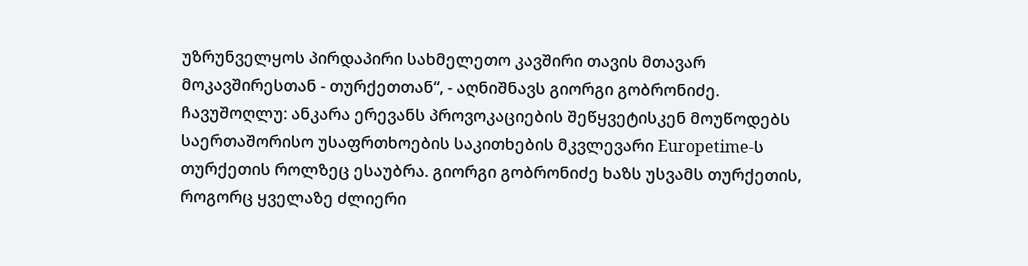უზრუნველყოს პირდაპირი სახმელეთო კავშირი თავის მთავარ მოკავშირესთან - თურქეთთან“, - აღნიშნავს გიორგი გობრონიძე. ჩავუშოღლუ: ანკარა ერევანს პროვოკაციების შეწყვეტისკენ მოუწოდებს საერთაშორისო უსაფრთხოების საკითხების მკვლევარი Europetime-ს თურქეთის როლზეც ესაუბრა. გიორგი გობრონიძე ხაზს უსვამს თურქეთის, როგორც ყველაზე ძლიერი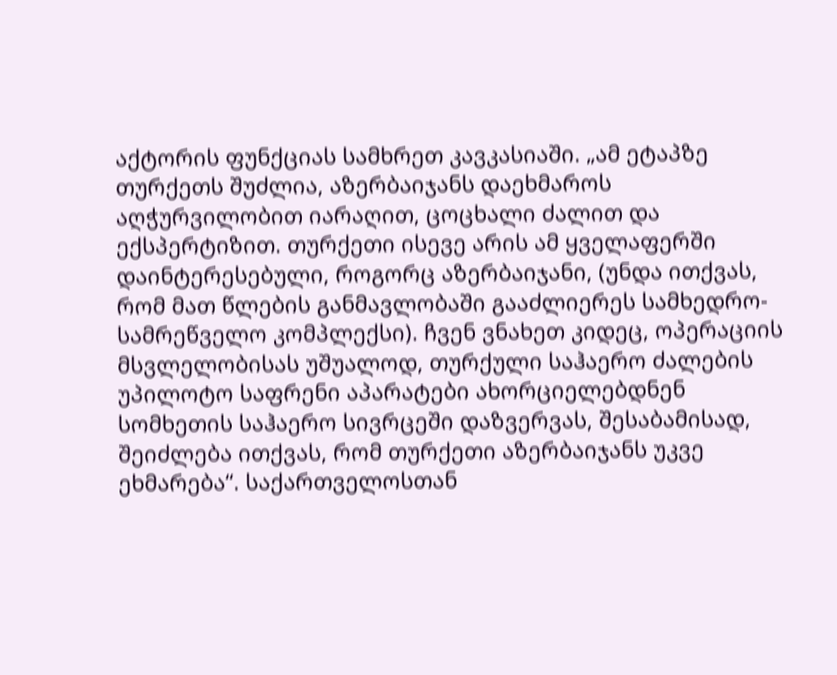აქტორის ფუნქციას სამხრეთ კავკასიაში. „ამ ეტაპზე თურქეთს შუძლია, აზერბაიჯანს დაეხმაროს აღჭურვილობით იარაღით, ცოცხალი ძალით და ექსპერტიზით. თურქეთი ისევე არის ამ ყველაფერში დაინტერესებული, როგორც აზერბაიჯანი, (უნდა ითქვას, რომ მათ წლების განმავლობაში გააძლიერეს სამხედრო-სამრეწველო კომპლექსი). ჩვენ ვნახეთ კიდეც, ოპერაციის მსვლელობისას უშუალოდ, თურქული საჰაერო ძალების უპილოტო საფრენი აპარატები ახორციელებდნენ სომხეთის საჰაერო სივრცეში დაზვერვას, შესაბამისად, შეიძლება ითქვას, რომ თურქეთი აზერბაიჯანს უკვე ეხმარება“. საქართველოსთან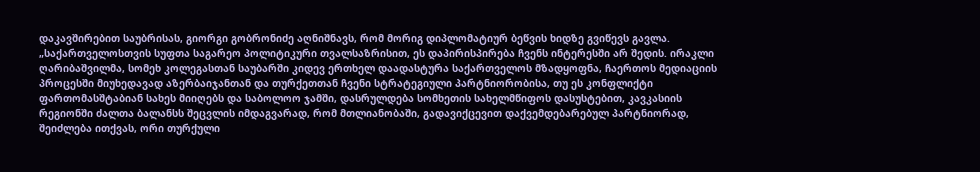დაკავშირებით საუბრისას, გიორგი გობრონიძე აღნიშნავს, რომ მორიგ დიპლომატიურ ბეწვის ხიდზე გვიწევს გავლა. „საქართველოსთვის სუფთა საგარეო პოლიტიკური თვალსაზრისით, ეს დაპირისპირება ჩვენს ინტერესში არ შედის. ირაკლი ღარიბაშვილმა, სომეხ კოლეგასთან საუბარში კიდევ ერთხელ დაადასტურა საქართველოს მზადყოფნა, ჩაერთოს მედიაციის პროცესში მიუხედავად აზერბაიჯანთან და თურქეთთან ჩვენი სტრატეგიული პარტნიორობისა, თუ ეს კონფლიქტი ფართომასშტაბიან სახეს მიიღებს და საბოლოო ჯამში, დასრულდება სომხეთის სახელმწიფოს დასუსტებით, კავკასიის რეგიონში ძალთა ბალანსს შეცვლის იმდაგვარად, რომ მთლიანობაში, გადავიქცევით დაქვემდებარებულ პარტნიორად, შეიძლება ითქვას, ორი თურქული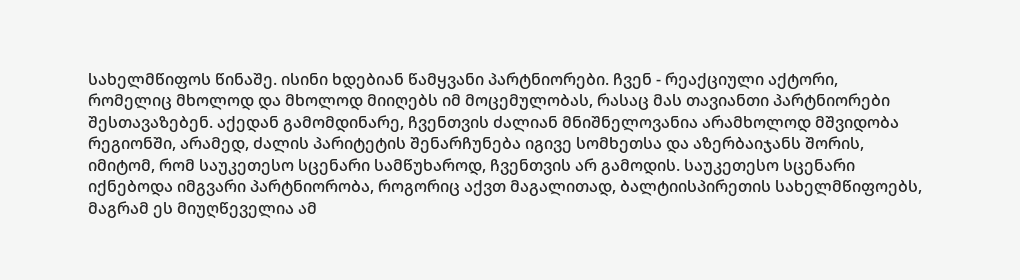სახელმწიფოს წინაშე. ისინი ხდებიან წამყვანი პარტნიორები. ჩვენ - რეაქციული აქტორი, რომელიც მხოლოდ და მხოლოდ მიიღებს იმ მოცემულობას, რასაც მას თავიანთი პარტნიორები შესთავაზებენ. აქედან გამომდინარე, ჩვენთვის ძალიან მნიშნელოვანია არამხოლოდ მშვიდობა რეგიონში, არამედ, ძალის პარიტეტის შენარჩუნება იგივე სომხეთსა და აზერბაიჯანს შორის, იმიტომ, რომ საუკეთესო სცენარი სამწუხაროდ, ჩვენთვის არ გამოდის. საუკეთესო სცენარი იქნებოდა იმგვარი პარტნიორობა, როგორიც აქვთ მაგალითად, ბალტიისპირეთის სახელმწიფოებს, მაგრამ ეს მიუღწეველია ამ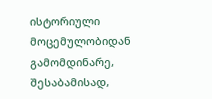ისტორიული მოცემულობიდან გამომდინარე, შესაბამისად,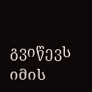გვიწევს იმის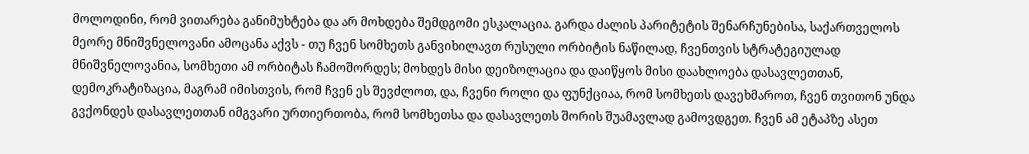მოლოდინი, რომ ვითარება განიმუხტება და არ მოხდება შემდგომი ესკალაცია. გარდა ძალის პარიტეტის შენარჩუნებისა, საქართველოს მეორე მნიშვნელოვანი ამოცანა აქვს - თუ ჩვენ სომხეთს განვიხილავთ რუსული ორბიტის ნაწილად, ჩვენთვის სტრატეგიულად მნიშვნელოვანია, სომხეთი ამ ორბიტას ჩამოშორდეს; მოხდეს მისი დეიზოლაცია და დაიწყოს მისი დაახლოება დასავლეთთან, დემოკრატიზაცია, მაგრამ იმისთვის, რომ ჩვენ ეს შევძლოთ, და, ჩვენი როლი და ფუნქციაა, რომ სომხეთს დავეხმაროთ, ჩვენ თვითონ უნდა გვქონდეს დასავლეთთან იმგვარი ურთიერთობა, რომ სომხეთსა და დასავლეთს შორის შუამავლად გამოვდგეთ. ჩვენ ამ ეტაპზე ასეთ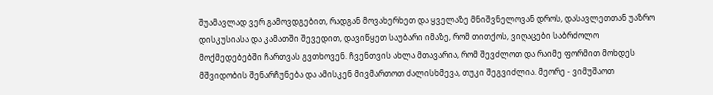შუამავლად ვერ გამოვდგებით, რადგან მოვახერხეთ და ყველაზე მნიშვნელოვან დროს, დასავლეთთან უაზრო დისკუსიასა და კამათში შევედით, დავიწყეთ საუბარი იმაზე, რომ თითქოს, ვიღაცები საბრძოლო მოქმედებებში ჩართვას გვთხოვენ. ჩვენთვის ახლა მთავარია, რომ შევძლოთ და რაიმე ფორმით მოხდეს მშვიდობის შენარჩუნება და ამისკენ მივმართოთ ძალისხმევა, თუკი შეგვიძლია. მეორე - ვიმუშაოთ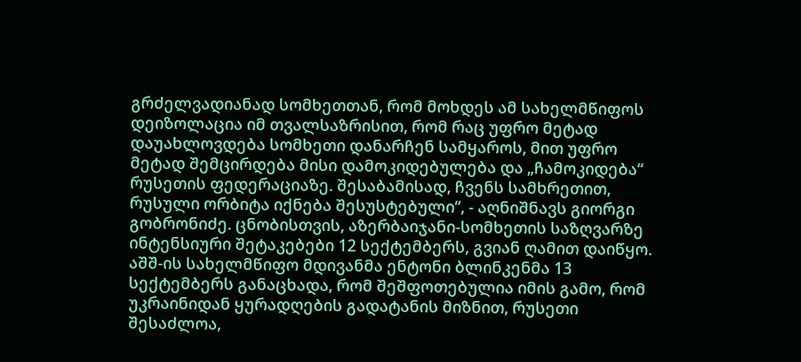გრძელვადიანად სომხეთთან, რომ მოხდეს ამ სახელმწიფოს დეიზოლაცია იმ თვალსაზრისით, რომ რაც უფრო მეტად დაუახლოვდება სომხეთი დანარჩენ სამყაროს, მით უფრო მეტად შემცირდება მისი დამოკიდებულება და „ჩამოკიდება“ რუსეთის ფედერაციაზე. შესაბამისად, ჩვენს სამხრეთით, რუსული ორბიტა იქნება შესუსტებული“, - აღნიშნავს გიორგი გობრონიძე. ცნობისთვის, აზერბაიჯანი-სომხეთის საზღვარზე ინტენსიური შეტაკებები 12 სექტემბერს, გვიან ღამით დაიწყო. აშშ-ის სახელმწიფო მდივანმა ენტონი ბლინკენმა 13 სექტემბერს განაცხადა, რომ შეშფოთებულია იმის გამო, რომ უკრაინიდან ყურადღების გადატანის მიზნით, რუსეთი შესაძლოა,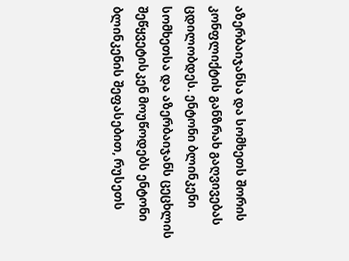აზერბაიჯანსა და სომხეთს შორის კონფლიქტის განზრახ გაღვივებას ცდილობდეს. ენტონი ბლინკენი სომხეთსა და აზერბაიჯანს ცეცხლის შეწყვეტისკენ მოუწოდებს ენტონი ბლინკენის შეფასებით, რუსეთს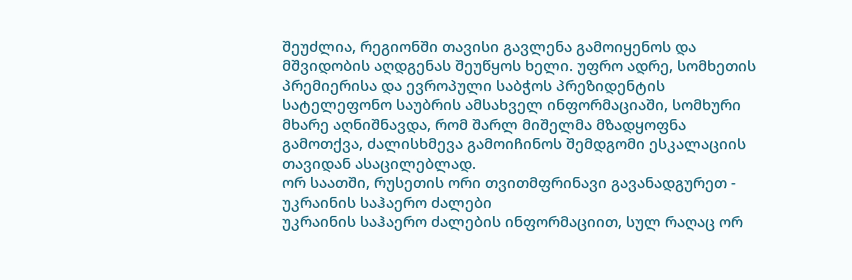შეუძლია, რეგიონში თავისი გავლენა გამოიყენოს და მშვიდობის აღდგენას შეუწყოს ხელი. უფრო ადრე, სომხეთის პრემიერისა და ევროპული საბჭოს პრეზიდენტის სატელეფონო საუბრის ამსახველ ინფორმაციაში, სომხური მხარე აღნიშნავდა, რომ შარლ მიშელმა მზადყოფნა გამოთქვა, ძალისხმევა გამოიჩინოს შემდგომი ესკალაციის თავიდან ასაცილებლად.
ორ საათში, რუსეთის ორი თვითმფრინავი გავანადგურეთ - უკრაინის საჰაერო ძალები
უკრაინის საჰაერო ძალების ინფორმაციით, სულ რაღაც ორ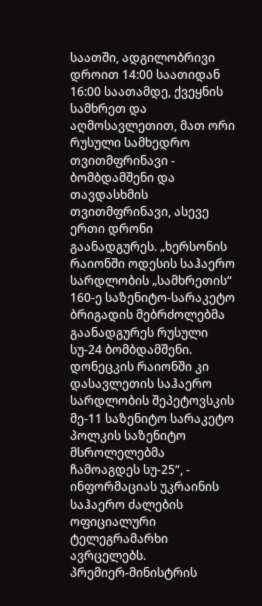საათში, ადგილობრივი დროით 14:00 საათიდან 16:00 საათამდე, ქვეყნის სამხრეთ და აღმოსავლეთით, მათ ორი რუსული სამხედრო თვითმფრინავი - ბომბდამშენი და თავდასხმის თვითმფრინავი, ასევე ერთი დრონი გაანადგურეს. „ხერსონის რაიონში ოდესის საჰაერო სარდლობის „სამხრეთის“ 160-ე საზენიტო-სარაკეტო ბრიგადის მებრძოლებმა გაანადგურეს რუსული სუ-24 ბომბდამშენი. დონეცკის რაიონში კი დასავლეთის საჰაერო სარდლობის შეპეტოვსკის მე-11 საზენიტო სარაკეტო პოლკის საზენიტო მსროლელებმა ჩამოაგდეს სუ-25“, - ინფორმაციას უკრაინის საჰაერო ძალების ოფიციალური ტელეგრამარხი ავრცელებს.
პრემიერ-მინისტრის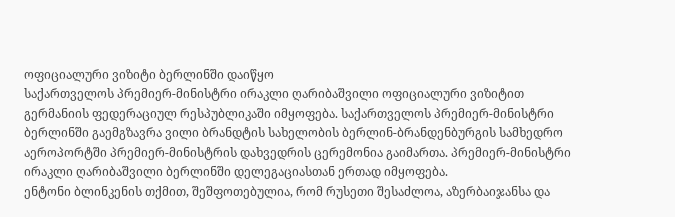ოფიციალური ვიზიტი ბერლინში დაიწყო
საქართველოს პრემიერ-მინისტრი ირაკლი ღარიბაშვილი ოფიციალური ვიზიტით გერმანიის ფედერაციულ რესპუბლიკაში იმყოფება. საქართველოს პრემიერ-მინისტრი ბერლინში გაემგზავრა ვილი ბრანდტის სახელობის ბერლინ-ბრანდენბურგის სამხედრო აეროპორტში პრემიერ-მინისტრის დახვედრის ცერემონია გაიმართა. პრემიერ-მინისტრი ირაკლი ღარიბაშვილი ბერლინში დელეგაციასთან ერთად იმყოფება.
ენტონი ბლინკენის თქმით, შეშფოთებულია, რომ რუსეთი შესაძლოა, აზერბაიჯანსა და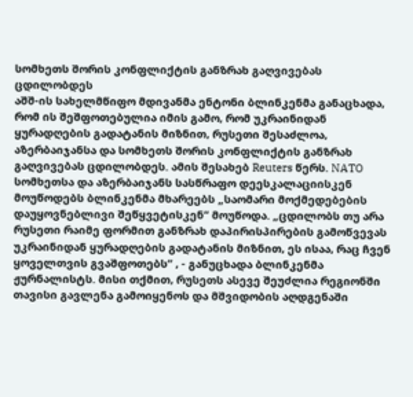სომხეთს შორის კონფლიქტის განზრახ გაღვივებას ცდილობდეს
აშშ-ის სახელმწიფო მდივანმა ენტონი ბლინკენმა განაცხადა, რომ ის შეშფოთებულია იმის გამო, რომ უკრაინიდან ყურადღების გადატანის მიზნით, რუსეთი შესაძლოა, აზერბაიჯანსა და სომხეთს შორის კონფლიქტის განზრახ გაღვივებას ცდილობდეს. ამის შესახებ Reuters წერს. NATO სომხეთსა და აზერბაიჯანს სასწრაფო დეესკალაციისკენ მოუწოდებს ბლინკენმა მხარეებს „საომარი მოქმედებების დაუყოვნებლივი შეწყვეტისკენ“ მოუწოდა. „ცდილობს თუ არა რუსეთი რაიმე ფორმით განზრახ დაპირისპირების გამოწვევას უკრაინიდან ყურადღების გადატანის მიზნით, ეს ისაა, რაც ჩვენ ყოველთვის გვაშფოთებს“ , - განუცხადა ბლინკენმა ჟურნალისტს. მისი თქმით, რუსეთს ასევე შეუძლია რეგიონში თავისი გავლენა გამოიყენოს და მშვიდობის აღდგენაში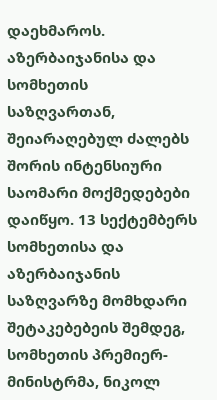დაეხმაროს. აზერბაიჯანისა და სომხეთის საზღვართან, შეიარაღებულ ძალებს შორის ინტენსიური საომარი მოქმედებები დაიწყო. 13 სექტემბერს სომხეთისა და აზერბაიჯანის საზღვარზე მომხდარი შეტაკებებეის შემდეგ, სომხეთის პრემიერ-მინისტრმა, ნიკოლ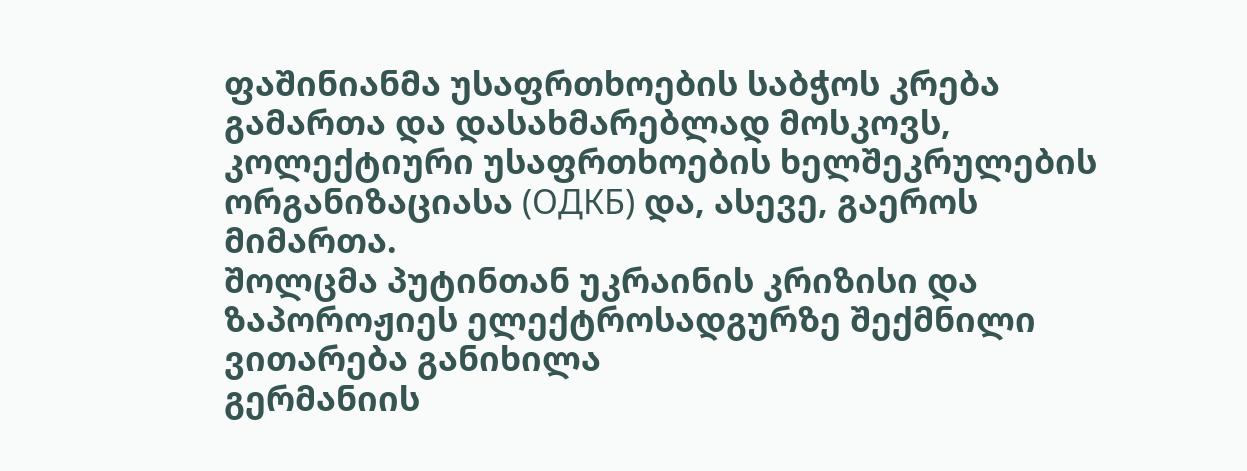ფაშინიანმა უსაფრთხოების საბჭოს კრება გამართა და დასახმარებლად მოსკოვს, კოლექტიური უსაფრთხოების ხელშეკრულების ორგანიზაციასა (ОДКБ) და, ასევე, გაეროს მიმართა.
შოლცმა პუტინთან უკრაინის კრიზისი და ზაპოროჟიეს ელექტროსადგურზე შექმნილი ვითარება განიხილა
გერმანიის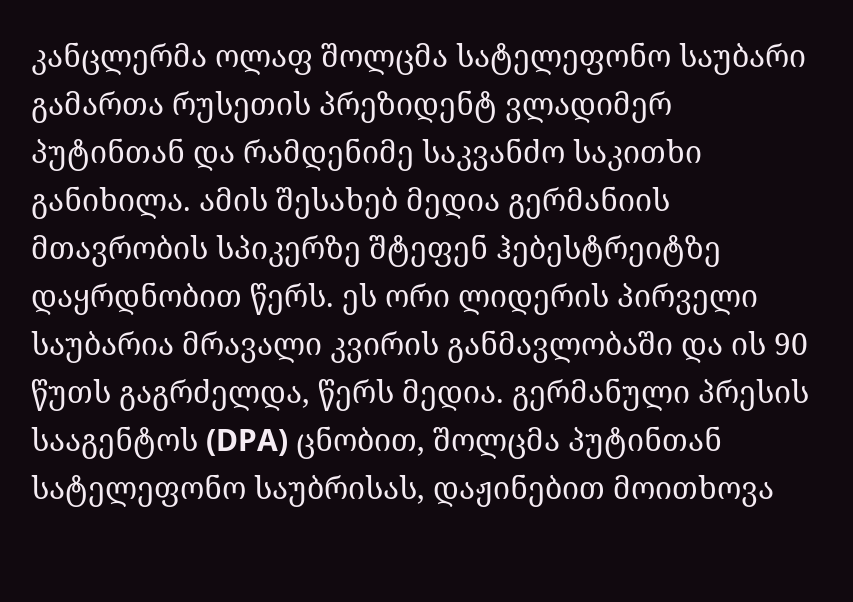კანცლერმა ოლაფ შოლცმა სატელეფონო საუბარი გამართა რუსეთის პრეზიდენტ ვლადიმერ პუტინთან და რამდენიმე საკვანძო საკითხი განიხილა. ამის შესახებ მედია გერმანიის მთავრობის სპიკერზე შტეფენ ჰებესტრეიტზე დაყრდნობით წერს. ეს ორი ლიდერის პირველი საუბარია მრავალი კვირის განმავლობაში და ის 90 წუთს გაგრძელდა, წერს მედია. გერმანული პრესის სააგენტოს (DPA) ცნობით, შოლცმა პუტინთან სატელეფონო საუბრისას, დაჟინებით მოითხოვა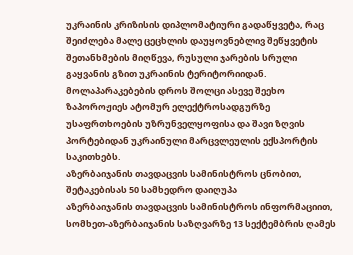უკრაინის კრიზისის დიპლომატიური გადაწყვეტა, რაც შეიძლება მალე ცეცხლის დაუყოვნებლივ შეწყვეტის შეთანხმების მიღწევა, რუსული ჯარების სრული გაყვანის გზით უკრაინის ტერიტორიიდან. მოლაპარაკებების დროს შოლცი ასევე შეეხო ზაპოროჟიეს ატომურ ელექტროსადგურზე უსაფრთხოების უზრუნველყოფისა და შავი ზღვის პორტებიდან უკრაინული მარცვლეულის ექსპორტის საკითხებს.
აზერბაიჯანის თავდაცვის სამინისტროს ცნობით, შეტაკებისას 50 სამხედრო დაიღუპა
აზერბაიჯანის თავდაცვის სამინისტროს ინფორმაციით, სომხეთ-აზერბაიჯანის საზღვარზე 13 სექტემბრის ღამეს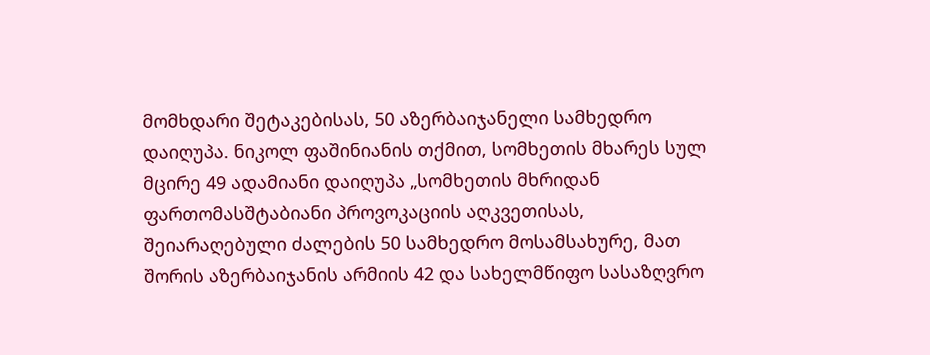მომხდარი შეტაკებისას, 50 აზერბაიჯანელი სამხედრო დაიღუპა. ნიკოლ ფაშინიანის თქმით, სომხეთის მხარეს სულ მცირე 49 ადამიანი დაიღუპა „სომხეთის მხრიდან ფართომასშტაბიანი პროვოკაციის აღკვეთისას, შეიარაღებული ძალების 50 სამხედრო მოსამსახურე, მათ შორის აზერბაიჯანის არმიის 42 და სახელმწიფო სასაზღვრო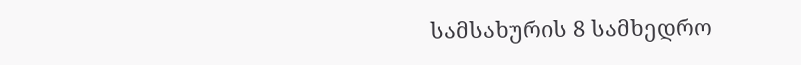სამსახურის 8 სამხედრო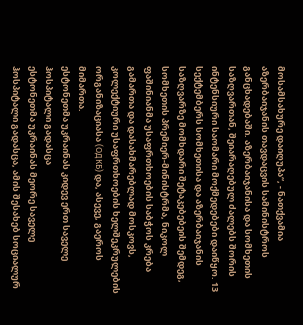მოსამსახურე დაიღუპა“, - ნათქვამია აზერბაიჯანის თავდაცვის სამინისტროს განცხადებაში. აზერბაიჯანისა და სომხეთის საზღვართან, შეიარაღებულ ძალებს შორის ინტენსიური საომარი მოქმედებები დაიწყო. 13 სექტემბერს სომხეთისა და აზერბაიჯანის საზღვარზე მომხდარი შეტაკებებეის შემდეგ, სომხეთის პრემიერ-მინისტრმა, ნიკოლ ფაშინიანმა უსაფრთხოების საბჭოს კრება გამართა და დასახმარებლად მოსკოვს, კოლექტიური უსაფრთხოების ხელშეკრულების ორგანიზაციასა (ОДКБ) და, ასევე, გაეროს მიმართა.
ესტონეთმა უკრაინას კიდევ ერთ საველე ჰოსპიტალი გადასცა
ესტონეთმა უკრაინას მეორე საველე ჰოსპიტალი გადასცა, ამის შესახებ სოციალურ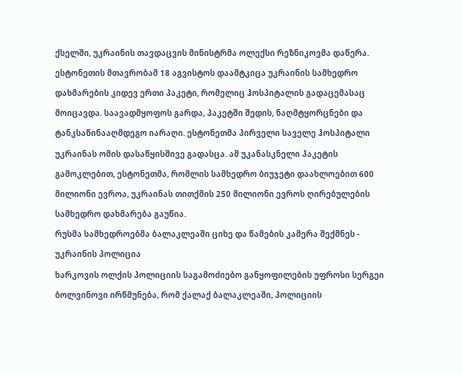ქსელში, უკრაინის თავდაცვის მინისტრმა ოლექსი რეზნიკოვმა დაწერა. ესტონეთის მთავრობამ 18 აგვისტოს დაამტკიცა უკრაინის სამხედრო დახმარების კიდევ ერთი პაკეტი, რომელიც ჰოსპიტალის გადაცემასაც მოიცავდა. საავადმყოფოს გარდა, პაკეტში შედის, ნაღმტყორცნები და ტანკსაწინააღმდეგო იარაღი. ესტონეთმა პირველი საველე ჰოსპიტალი უკრაინას ომის დასაწყისშივე გადასცა. ამ უკანასკნელი პაკეტის გამოკლებით, ესტონეთმა, რომლის სამხედრო ბიუჯეტი დაახლოებით 600 მილიონი ევროა, უკრაინას თითქმის 250 მილიონი ევროს ღირებულების სამხედრო დახმარება გაუწია.
რუსმა სამხედროებმა ბალაკლეაში ციხე და წამების კამერა შექმნეს - უკრაინის პოლიცია
ხარკოვის ოლქის პოლიციის საგამოძიებო განყოფილების უფროსი სერგეი ბოლვინოვი ირწმუნება, რომ ქალაქ ბალაკლეაში, პოლიციის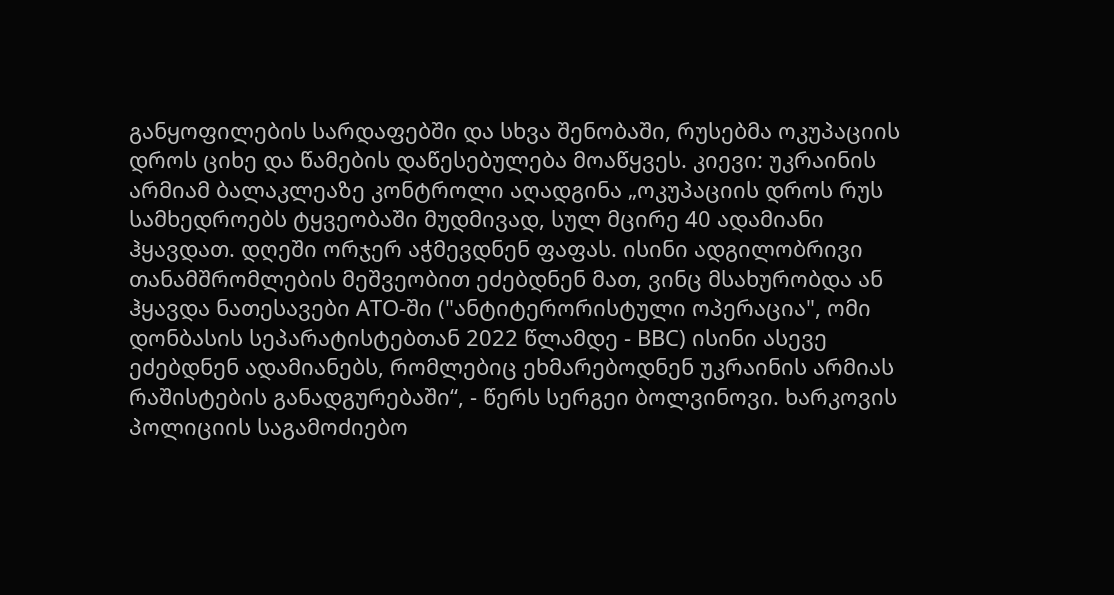განყოფილების სარდაფებში და სხვა შენობაში, რუსებმა ოკუპაციის დროს ციხე და წამების დაწესებულება მოაწყვეს. კიევი: უკრაინის არმიამ ბალაკლეაზე კონტროლი აღადგინა „ოკუპაციის დროს რუს სამხედროებს ტყვეობაში მუდმივად, სულ მცირე 40 ადამიანი ჰყავდათ. დღეში ორჯერ აჭმევდნენ ფაფას. ისინი ადგილობრივი თანამშრომლების მეშვეობით ეძებდნენ მათ, ვინც მსახურობდა ან ჰყავდა ნათესავები ATO-ში ("ანტიტერორისტული ოპერაცია", ომი დონბასის სეპარატისტებთან 2022 წლამდე - BBC) ისინი ასევე ეძებდნენ ადამიანებს, რომლებიც ეხმარებოდნენ უკრაინის არმიას რაშისტების განადგურებაში“, - წერს სერგეი ბოლვინოვი. ხარკოვის პოლიციის საგამოძიებო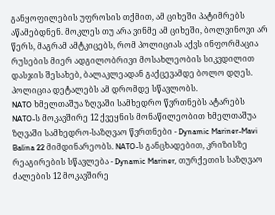განყოფილების უფროსის თქმით, ამ ციხეში პატიმრებს აწამებდნენ. მოკლეს თუ არა ვინმე ამ ციხეში, ბოლვინოვი არ წერს, მაგრამ ამტკიცებს, რომ პოლიციას აქვს ინფორმაცია რუსების მიერ ადგილობრივი მოსახლეობის სიკვდილით დასჯის შესახებ, ბალაკლეადან გაქცევამდე ბოლო დღეს. პოლიცია დეტალებს ამ დრომდე სწავლობს.
NATO ხმელთაშუა ზღვაში სამხედრო წვრთნებს ატარებს
NATO-ს მოკავშირე 12 ქვეყნის მონაწილეობით ხმელთაშუა ზღვაში სამხედრო-საზღვაო წვრთნები - Dynamic Mariner-Mavi Balina 22 მიმდინარეობს. NATO-ს განცხადებით, კრიზისზე რეაგირების სწავლება - Dynamic Mariner, თურქეთის საზღვაო ძალების 12 მოკავშირე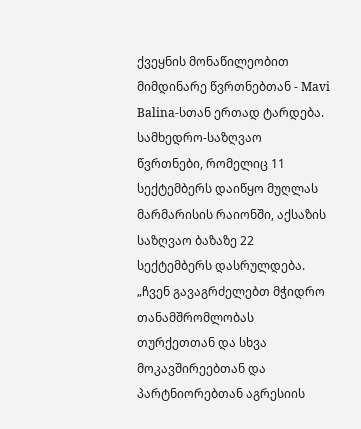ქვეყნის მონაწილეობით მიმდინარე წვრთნებთან - Mavi Balina-სთან ერთად ტარდება. სამხედრო-საზღვაო წვრთნები, რომელიც 11 სექტემბერს დაიწყო მუღლას მარმარისის რაიონში, აქსაზის საზღვაო ბაზაზე 22 სექტემბერს დასრულდება. „ჩვენ გავაგრძელებთ მჭიდრო თანამშრომლობას თურქეთთან და სხვა მოკავშირეებთან და პარტნიორებთან აგრესიის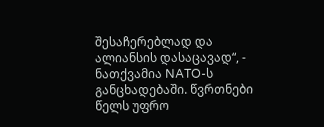შესაჩერებლად და ალიანსის დასაცავად“, - ნათქვამია NATO-ს განცხადებაში. წვრთნები წელს უფრო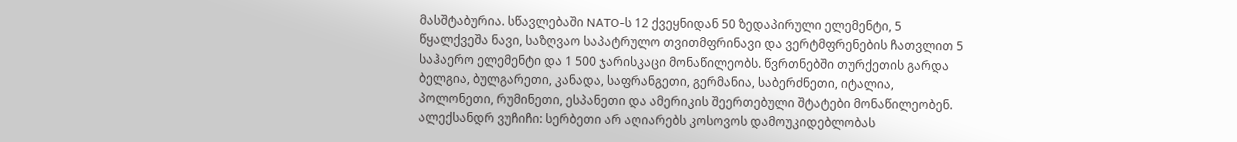მასშტაბურია. სწავლებაში NATO-ს 12 ქვეყნიდან 50 ზედაპირული ელემენტი, 5 წყალქვეშა ნავი, საზღვაო საპატრულო თვითმფრინავი და ვერტმფრენების ჩათვლით 5 საჰაერო ელემენტი და 1 500 ჯარისკაცი მონაწილეობს. წვრთნებში თურქეთის გარდა ბელგია, ბულგარეთი, კანადა, საფრანგეთი, გერმანია, საბერძნეთი, იტალია, პოლონეთი, რუმინეთი, ესპანეთი და ამერიკის შეერთებული შტატები მონაწილეობენ.
ალექსანდრ ვუჩიჩი: სერბეთი არ აღიარებს კოსოვოს დამოუკიდებლობას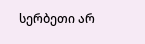სერბეთი არ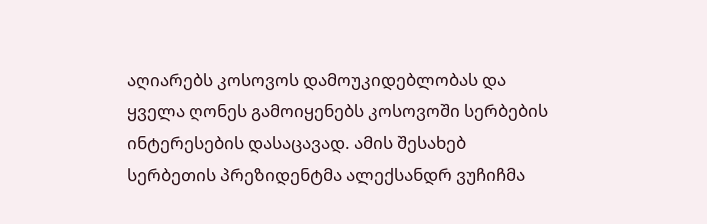აღიარებს კოსოვოს დამოუკიდებლობას და ყველა ღონეს გამოიყენებს კოსოვოში სერბების ინტერესების დასაცავად. ამის შესახებ სერბეთის პრეზიდენტმა ალექსანდრ ვუჩიჩმა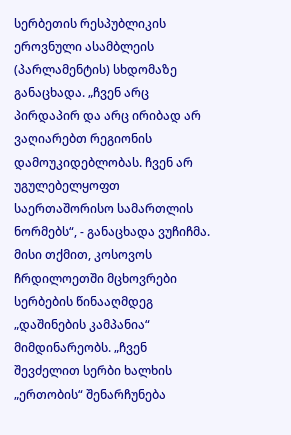სერბეთის რესპუბლიკის ეროვნული ასამბლეის (პარლამენტის) სხდომაზე განაცხადა. „ჩვენ არც პირდაპირ და არც ირიბად არ ვაღიარებთ რეგიონის დამოუკიდებლობას. ჩვენ არ უგულებელყოფთ საერთაშორისო სამართლის ნორმებს“, - განაცხადა ვუჩიჩმა. მისი თქმით, კოსოვოს ჩრდილოეთში მცხოვრები სერბების წინააღმდეგ „დაშინების კამპანია“ მიმდინარეობს. „ჩვენ შევძელით სერბი ხალხის „ერთობის“ შენარჩუნება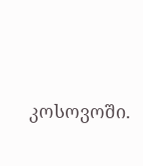კოსოვოში.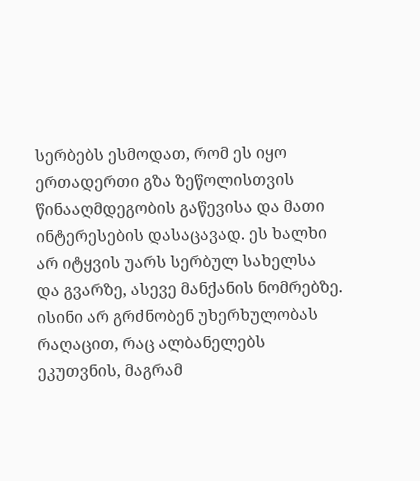სერბებს ესმოდათ, რომ ეს იყო ერთადერთი გზა ზეწოლისთვის წინააღმდეგობის გაწევისა და მათი ინტერესების დასაცავად. ეს ხალხი არ იტყვის უარს სერბულ სახელსა და გვარზე, ასევე მანქანის ნომრებზე. ისინი არ გრძნობენ უხერხულობას რაღაცით, რაც ალბანელებს ეკუთვნის, მაგრამ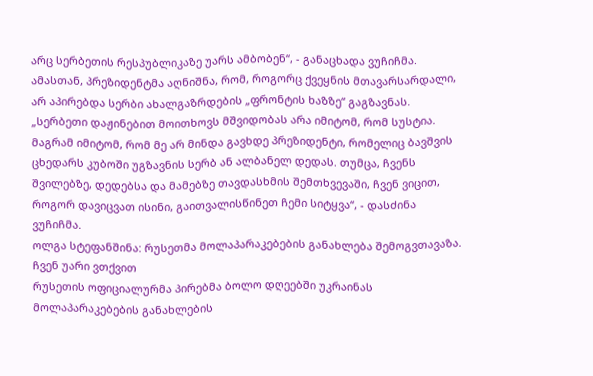არც სერბეთის რესპუბლიკაზე უარს ამბობენ“, - განაცხადა ვუჩიჩმა. ამასთან, პრეზიდენტმა აღნიშნა, რომ, როგორც ქვეყნის მთავარსარდალი, არ აპირებდა სერბი ახალგაზრდების „ფრონტის ხაზზე“ გაგზავნას. „სერბეთი დაჟინებით მოითხოვს მშვიდობას არა იმიტომ, რომ სუსტია. მაგრამ იმიტომ, რომ მე არ მინდა გავხდე პრეზიდენტი, რომელიც ბავშვის ცხედარს კუბოში უგზავნის სერბ ან ალბანელ დედას. თუმცა, ჩვენს შვილებზე, დედებსა და მამებზე თავდასხმის შემთხვევაში, ჩვენ ვიცით, როგორ დავიცვათ ისინი, გაითვალისწინეთ ჩემი სიტყვა“, - დასძინა ვუჩიჩმა.
ოლგა სტეფანშინა: რუსეთმა მოლაპარაკებების განახლება შემოგვთავაზა. ჩვენ უარი ვთქვით
რუსეთის ოფიციალურმა პირებმა ბოლო დღეებში უკრაინას მოლაპარაკებების განახლების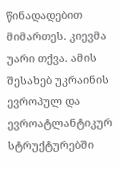წინადადებით მიმართეს. კიევმა უარი თქვა. ამის შესახებ უკრაინის ევროპულ და ევროატლანტიკურ სტრუქტურებში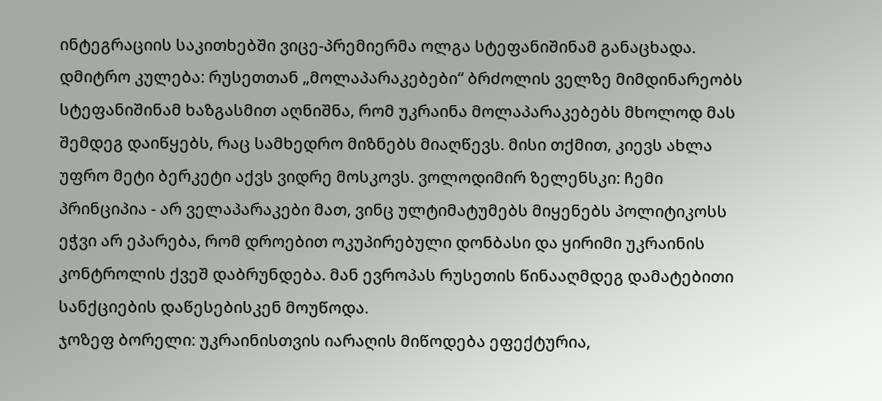ინტეგრაციის საკითხებში ვიცე-პრემიერმა ოლგა სტეფანიშინამ განაცხადა. დმიტრო კულება: რუსეთთან „მოლაპარაკებები“ ბრძოლის ველზე მიმდინარეობს სტეფანიშინამ ხაზგასმით აღნიშნა, რომ უკრაინა მოლაპარაკებებს მხოლოდ მას შემდეგ დაიწყებს, რაც სამხედრო მიზნებს მიაღწევს. მისი თქმით, კიევს ახლა უფრო მეტი ბერკეტი აქვს ვიდრე მოსკოვს. ვოლოდიმირ ზელენსკი: ჩემი პრინციპია - არ ველაპარაკები მათ, ვინც ულტიმატუმებს მიყენებს პოლიტიკოსს ეჭვი არ ეპარება, რომ დროებით ოკუპირებული დონბასი და ყირიმი უკრაინის კონტროლის ქვეშ დაბრუნდება. მან ევროპას რუსეთის წინააღმდეგ დამატებითი სანქციების დაწესებისკენ მოუწოდა.
ჯოზეფ ბორელი: უკრაინისთვის იარაღის მიწოდება ეფექტურია,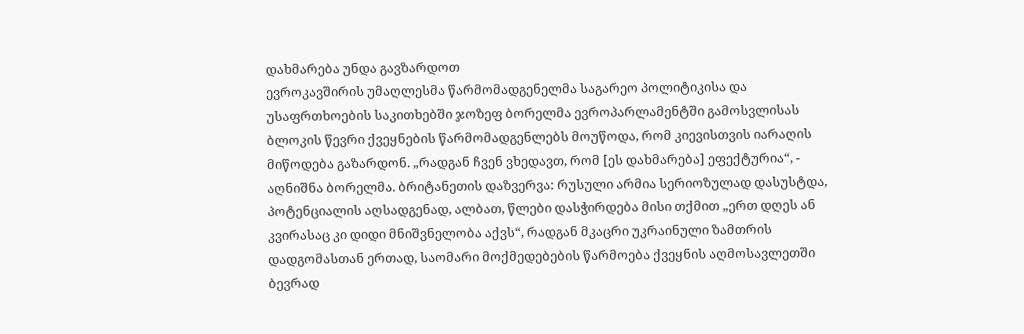დახმარება უნდა გავზარდოთ
ევროკავშირის უმაღლესმა წარმომადგენელმა საგარეო პოლიტიკისა და უსაფრთხოების საკითხებში ჯოზეფ ბორელმა ევროპარლამენტში გამოსვლისას ბლოკის წევრი ქვეყნების წარმომადგენლებს მოუწოდა, რომ კიევისთვის იარაღის მიწოდება გაზარდონ. „რადგან ჩვენ ვხედავთ, რომ [ეს დახმარება] ეფექტურია“, - აღნიშნა ბორელმა. ბრიტანეთის დაზვერვა: რუსული არმია სერიოზულად დასუსტდა, პოტენციალის აღსადგენად, ალბათ, წლები დასჭირდება მისი თქმით „ერთ დღეს ან კვირასაც კი დიდი მნიშვნელობა აქვს“, რადგან მკაცრი უკრაინული ზამთრის დადგომასთან ერთად, საომარი მოქმედებების წარმოება ქვეყნის აღმოსავლეთში ბევრად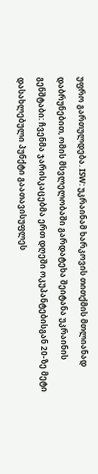უფრო გართულდება. ISW: უკრაინამ ხარკოვის თითქმის მთლიანად დაბრუნებით, ომის მსვლელობაში გარდატეხა შეიტანა უკრაინის გენშტაბი: ჩვენმა ჯარისკაცებმა ერთ დღეში ოკუპანტებისგან 20-ზე მეტი დასახლებული პუნქტი გაათავისუფლეს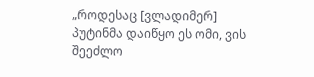„როდესაც [ვლადიმერ] პუტინმა დაიწყო ეს ომი, ვის შეეძლო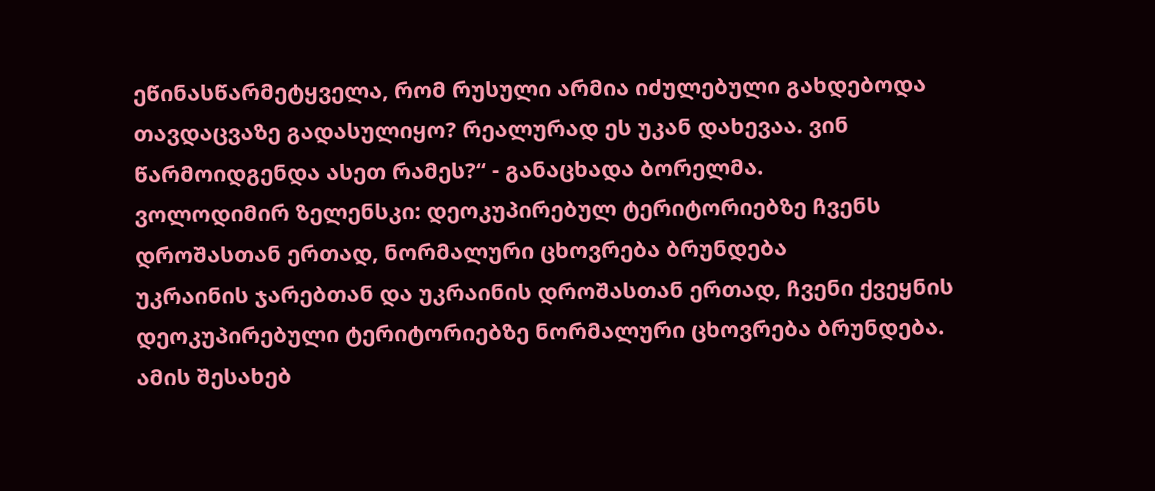ეწინასწარმეტყველა, რომ რუსული არმია იძულებული გახდებოდა თავდაცვაზე გადასულიყო? რეალურად ეს უკან დახევაა. ვინ წარმოიდგენდა ასეთ რამეს?“ - განაცხადა ბორელმა.
ვოლოდიმირ ზელენსკი: დეოკუპირებულ ტერიტორიებზე ჩვენს დროშასთან ერთად, ნორმალური ცხოვრება ბრუნდება
უკრაინის ჯარებთან და უკრაინის დროშასთან ერთად, ჩვენი ქვეყნის დეოკუპირებული ტერიტორიებზე ნორმალური ცხოვრება ბრუნდება. ამის შესახებ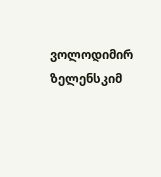ვოლოდიმირ ზელენსკიმ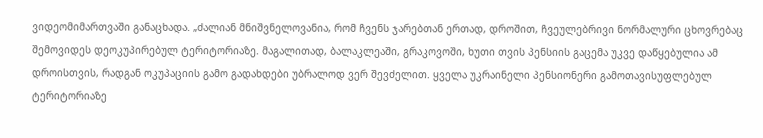ვიდეომიმართვაში განაცხადა. „ძალიან მნიშვნელოვანია, რომ ჩვენს ჯარებთან ერთად, დროშით, ჩვეულებრივი ნორმალური ცხოვრებაც შემოვიდეს დეოკუპირებულ ტერიტორიაზე. მაგალითად, ბალაკლეაში, გრაკოვოში, ხუთი თვის პენსიის გაცემა უკვე დაწყებულია ამ დროისთვის, რადგან ოკუპაციის გამო გადახდები უბრალოდ ვერ შევძელით. ყველა უკრაინელი პენსიონერი გამოთავისუფლებულ ტერიტორიაზე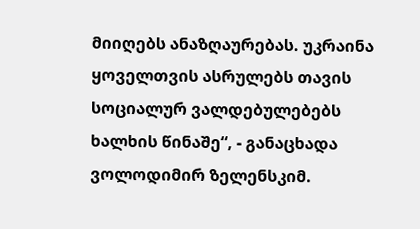მიიღებს ანაზღაურებას. უკრაინა ყოველთვის ასრულებს თავის სოციალურ ვალდებულებებს ხალხის წინაშე“, - განაცხადა ვოლოდიმირ ზელენსკიმ.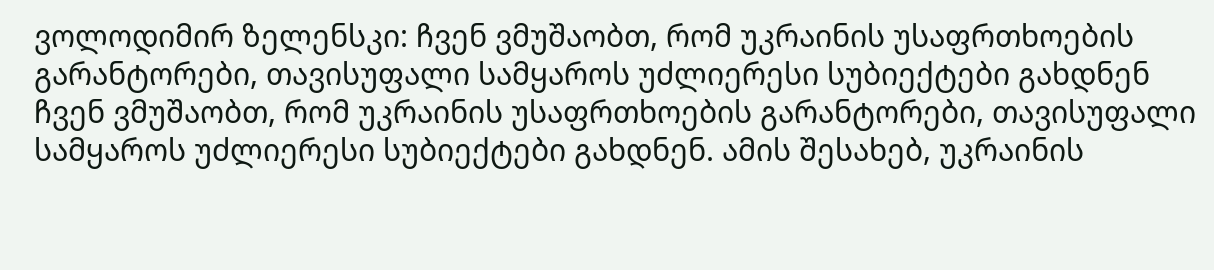ვოლოდიმირ ზელენსკი: ჩვენ ვმუშაობთ, რომ უკრაინის უსაფრთხოების გარანტორები, თავისუფალი სამყაროს უძლიერესი სუბიექტები გახდნენ
ჩვენ ვმუშაობთ, რომ უკრაინის უსაფრთხოების გარანტორები, თავისუფალი სამყაროს უძლიერესი სუბიექტები გახდნენ. ამის შესახებ, უკრაინის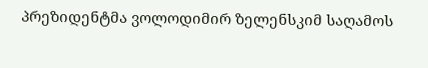პრეზიდენტმა ვოლოდიმირ ზელენსკიმ საღამოს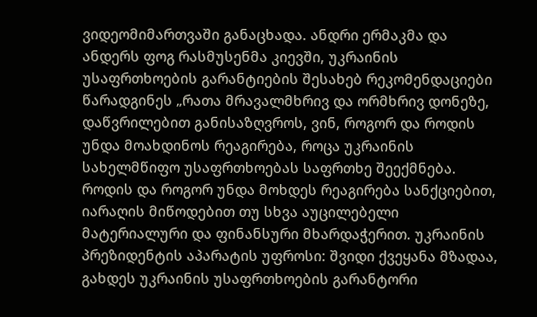ვიდეომიმართვაში განაცხადა. ანდრი ერმაკმა და ანდერს ფოგ რასმუსენმა კიევში, უკრაინის უსაფრთხოების გარანტიების შესახებ რეკომენდაციები წარადგინეს „რათა მრავალმხრივ და ორმხრივ დონეზე, დაწვრილებით განისაზღვროს, ვინ, როგორ და როდის უნდა მოახდინოს რეაგირება, როცა უკრაინის სახელმწიფო უსაფრთხოებას საფრთხე შეექმნება. როდის და როგორ უნდა მოხდეს რეაგირება სანქციებით, იარაღის მიწოდებით თუ სხვა აუცილებელი მატერიალური და ფინანსური მხარდაჭერით. უკრაინის პრეზიდენტის აპარატის უფროსი: შვიდი ქვეყანა მზადაა, გახდეს უკრაინის უსაფრთხოების გარანტორი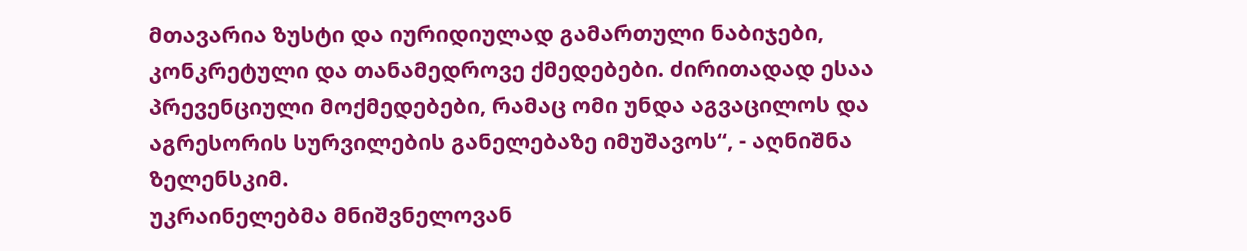მთავარია ზუსტი და იურიდიულად გამართული ნაბიჯები, კონკრეტული და თანამედროვე ქმედებები. ძირითადად ესაა პრევენციული მოქმედებები, რამაც ომი უნდა აგვაცილოს და აგრესორის სურვილების განელებაზე იმუშავოს“, - აღნიშნა ზელენსკიმ.
უკრაინელებმა მნიშვნელოვან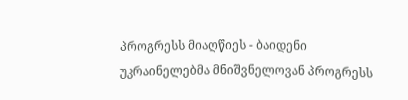პროგრესს მიაღწიეს - ბაიდენი
უკრაინელებმა მნიშვნელოვან პროგრესს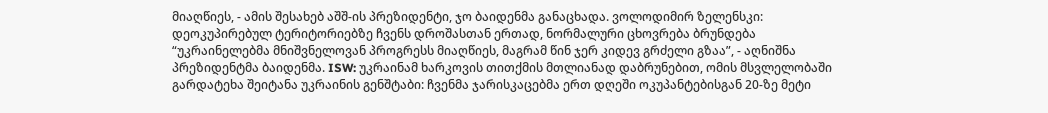მიაღწიეს, - ამის შესახებ აშშ-ის პრეზიდენტი, ჯო ბაიდენმა განაცხადა. ვოლოდიმირ ზელენსკი: დეოკუპირებულ ტერიტორიებზე ჩვენს დროშასთან ერთად, ნორმალური ცხოვრება ბრუნდება “უკრაინელებმა მნიშვნელოვან პროგრესს მიაღწიეს, მაგრამ წინ ჯერ კიდევ გრძელი გზაა”, - აღნიშნა პრეზიდენტმა ბაიდენმა. ISW: უკრაინამ ხარკოვის თითქმის მთლიანად დაბრუნებით, ომის მსვლელობაში გარდატეხა შეიტანა უკრაინის გენშტაბი: ჩვენმა ჯარისკაცებმა ერთ დღეში ოკუპანტებისგან 20-ზე მეტი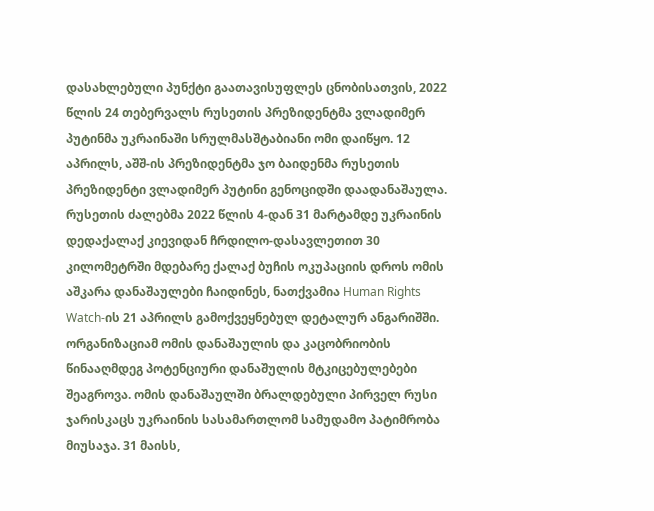დასახლებული პუნქტი გაათავისუფლეს ცნობისათვის, 2022 წლის 24 თებერვალს რუსეთის პრეზიდენტმა ვლადიმერ პუტინმა უკრაინაში სრულმასშტაბიანი ომი დაიწყო. 12 აპრილს, აშშ-ის პრეზიდენტმა ჯო ბაიდენმა რუსეთის პრეზიდენტი ვლადიმერ პუტინი გენოციდში დაადანაშაულა. რუსეთის ძალებმა 2022 წლის 4-დან 31 მარტამდე უკრაინის დედაქალაქ კიევიდან ჩრდილო-დასავლეთით 30 კილომეტრში მდებარე ქალაქ ბუჩის ოკუპაციის დროს ომის აშკარა დანაშაულები ჩაიდინეს, ნათქვამია Human Rights Watch-ის 21 აპრილს გამოქვეყნებულ დეტალურ ანგარიშში. ორგანიზაციამ ომის დანაშაულის და კაცობრიობის წინააღმდეგ პოტენციური დანაშულის მტკიცებულებები შეაგროვა. ომის დანაშაულში ბრალდებული პირველ რუსი ჯარისკაცს უკრაინის სასამართლომ სამუდამო პატიმრობა მიუსაჯა. 31 მაისს,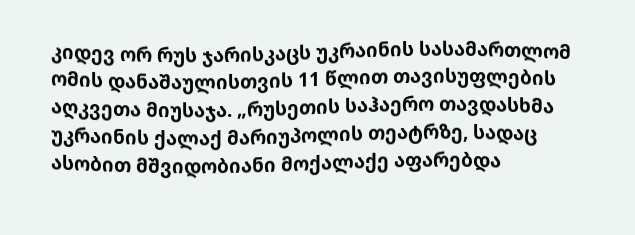კიდევ ორ რუს ჯარისკაცს უკრაინის სასამართლომ ომის დანაშაულისთვის 11 წლით თავისუფლების აღკვეთა მიუსაჯა. „რუსეთის საჰაერო თავდასხმა უკრაინის ქალაქ მარიუპოლის თეატრზე, სადაც ასობით მშვიდობიანი მოქალაქე აფარებდა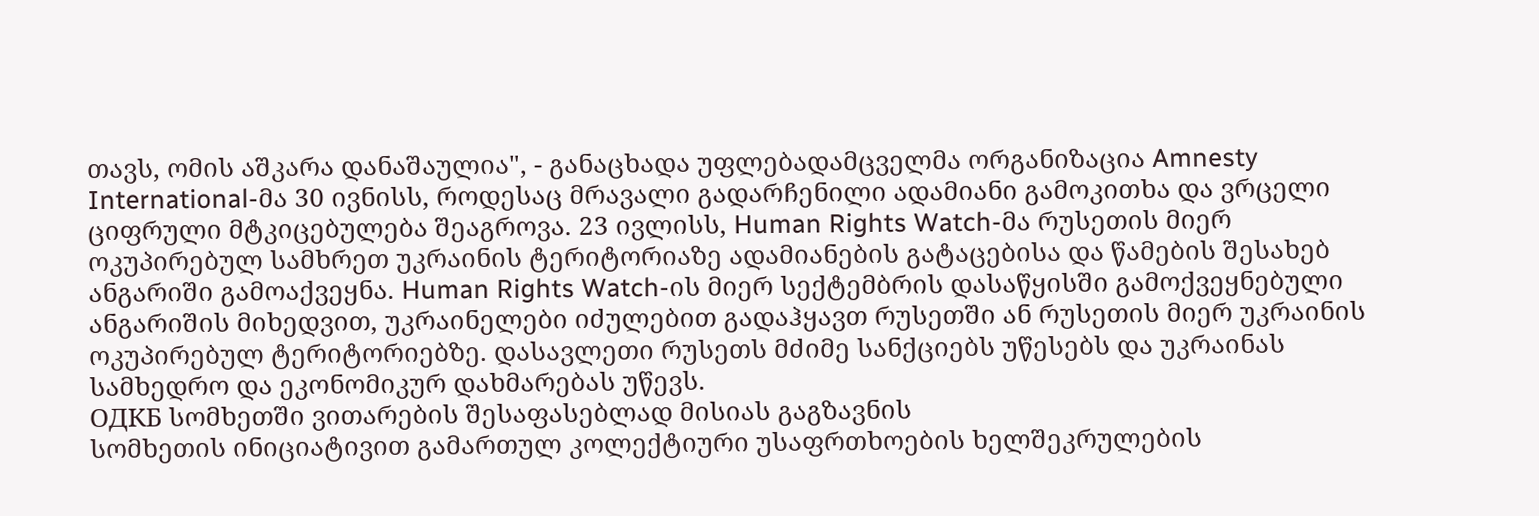თავს, ომის აშკარა დანაშაულია", - განაცხადა უფლებადამცველმა ორგანიზაცია Amnesty International-მა 30 ივნისს, როდესაც მრავალი გადარჩენილი ადამიანი გამოკითხა და ვრცელი ციფრული მტკიცებულება შეაგროვა. 23 ივლისს, Human Rights Watch-მა რუსეთის მიერ ოკუპირებულ სამხრეთ უკრაინის ტერიტორიაზე ადამიანების გატაცებისა და წამების შესახებ ანგარიში გამოაქვეყნა. Human Rights Watch-ის მიერ სექტემბრის დასაწყისში გამოქვეყნებული ანგარიშის მიხედვით, უკრაინელები იძულებით გადაჰყავთ რუსეთში ან რუსეთის მიერ უკრაინის ოკუპირებულ ტერიტორიებზე. დასავლეთი რუსეთს მძიმე სანქციებს უწესებს და უკრაინას სამხედრო და ეკონომიკურ დახმარებას უწევს.
ОДКБ სომხეთში ვითარების შესაფასებლად მისიას გაგზავნის
სომხეთის ინიციატივით გამართულ კოლექტიური უსაფრთხოების ხელშეკრულების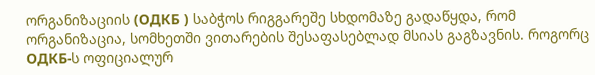ორგანიზაციის (ОДКБ ) საბჭოს რიგგარეშე სხდომაზე გადაწყდა, რომ ორგანიზაცია, სომხეთში ვითარების შესაფასებლად მსიას გაგზავნის. როგორც ОДКБ-ს ოფიციალურ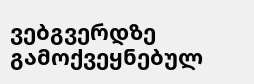ვებგვერდზე გამოქვეყნებულ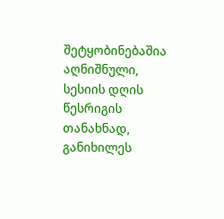შეტყობინებაშია აღნიშნული, სესიის დღის წესრიგის თანახნად, განიხილეს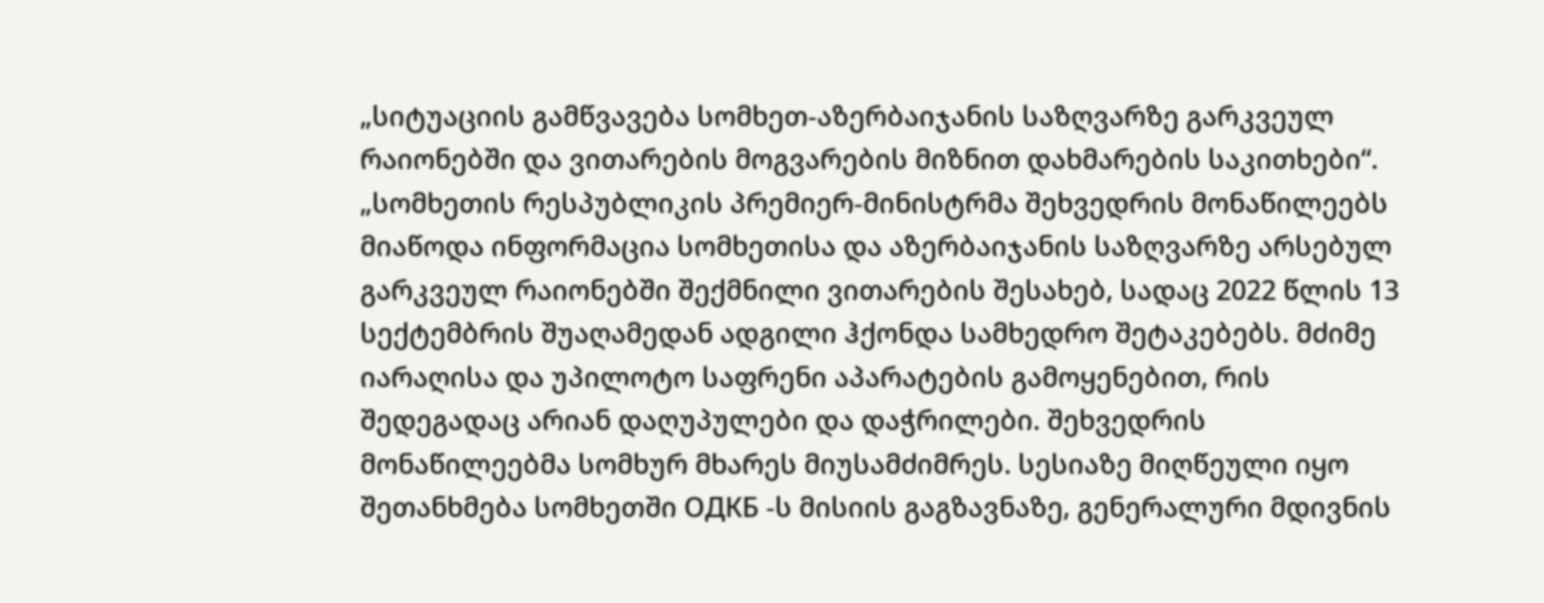„სიტუაციის გამწვავება სომხეთ-აზერბაიჯანის საზღვარზე გარკვეულ რაიონებში და ვითარების მოგვარების მიზნით დახმარების საკითხები“. „სომხეთის რესპუბლიკის პრემიერ-მინისტრმა შეხვედრის მონაწილეებს მიაწოდა ინფორმაცია სომხეთისა და აზერბაიჯანის საზღვარზე არსებულ გარკვეულ რაიონებში შექმნილი ვითარების შესახებ, სადაც 2022 წლის 13 სექტემბრის შუაღამედან ადგილი ჰქონდა სამხედრო შეტაკებებს. მძიმე იარაღისა და უპილოტო საფრენი აპარატების გამოყენებით, რის შედეგადაც არიან დაღუპულები და დაჭრილები. შეხვედრის მონაწილეებმა სომხურ მხარეს მიუსამძიმრეს. სესიაზე მიღწეული იყო შეთანხმება სომხეთში ОДКБ -ს მისიის გაგზავნაზე, გენერალური მდივნის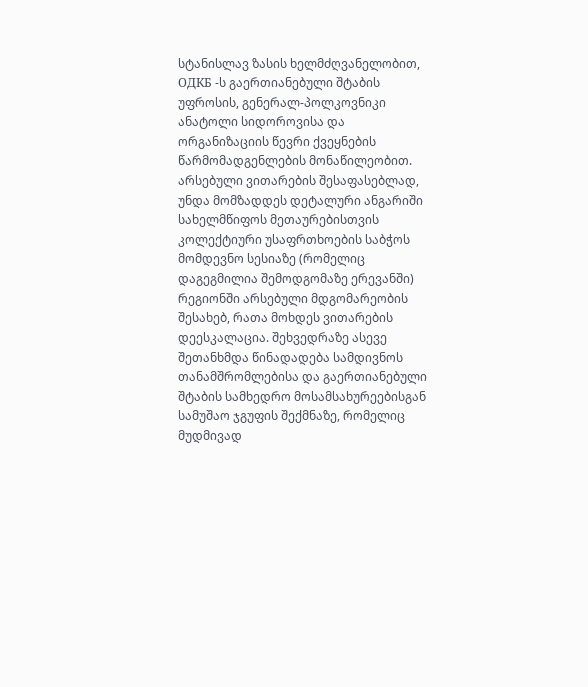სტანისლავ ზასის ხელმძღვანელობით, ОДКБ -ს გაერთიანებული შტაბის უფროსის, გენერალ-პოლკოვნიკი ანატოლი სიდოროვისა და ორგანიზაციის წევრი ქვეყნების წარმომადგენლების მონაწილეობით. არსებული ვითარების შესაფასებლად, უნდა მომზადდეს დეტალური ანგარიში სახელმწიფოს მეთაურებისთვის კოლექტიური უსაფრთხოების საბჭოს მომდევნო სესიაზე (რომელიც დაგეგმილია შემოდგომაზე ერევანში) რეგიონში არსებული მდგომარეობის შესახებ, რათა მოხდეს ვითარების დეესკალაცია. შეხვედრაზე ასევე შეთანხმდა წინადადება სამდივნოს თანამშრომლებისა და გაერთიანებული შტაბის სამხედრო მოსამსახურეებისგან სამუშაო ჯგუფის შექმნაზე, რომელიც მუდმივად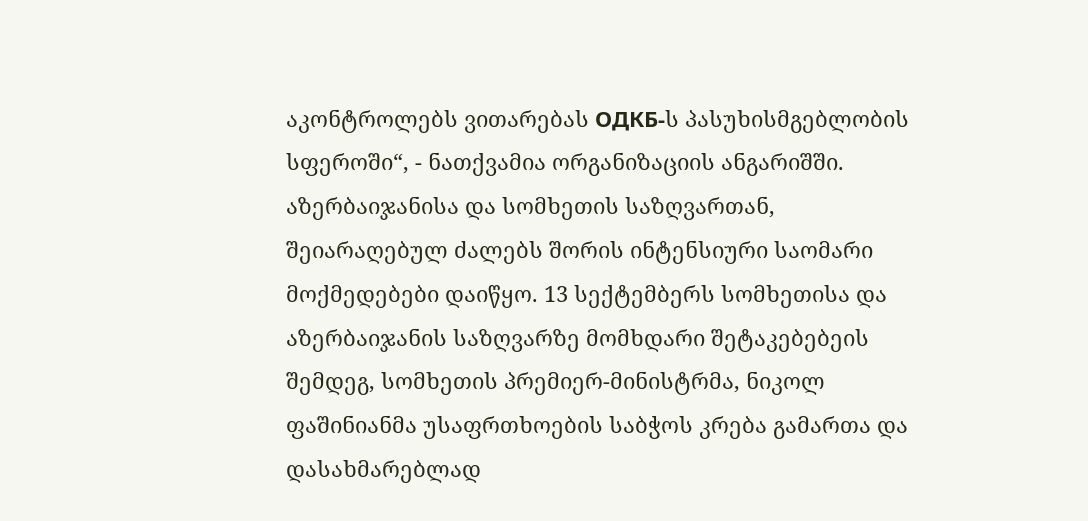აკონტროლებს ვითარებას ОДКБ-ს პასუხისმგებლობის სფეროში“, - ნათქვამია ორგანიზაციის ანგარიშში. აზერბაიჯანისა და სომხეთის საზღვართან, შეიარაღებულ ძალებს შორის ინტენსიური საომარი მოქმედებები დაიწყო. 13 სექტემბერს სომხეთისა და აზერბაიჯანის საზღვარზე მომხდარი შეტაკებებეის შემდეგ, სომხეთის პრემიერ-მინისტრმა, ნიკოლ ფაშინიანმა უსაფრთხოების საბჭოს კრება გამართა და დასახმარებლად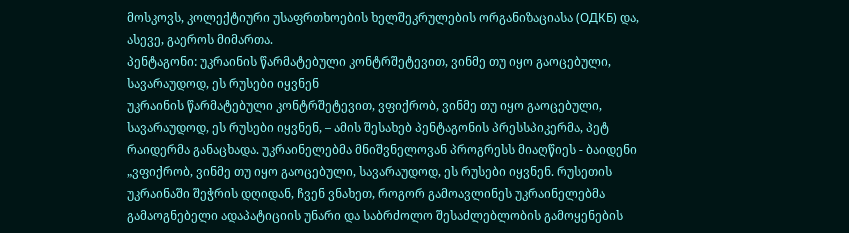მოსკოვს, კოლექტიური უსაფრთხოების ხელშეკრულების ორგანიზაციასა (ОДКБ) და, ასევე, გაეროს მიმართა.
პენტაგონი: უკრაინის წარმატებული კონტრშეტევით, ვინმე თუ იყო გაოცებული, სავარაუდოდ, ეს რუსები იყვნენ
უკრაინის წარმატებული კონტრშეტევით, ვფიქრობ, ვინმე თუ იყო გაოცებული, სავარაუდოდ, ეს რუსები იყვნენ, – ამის შესახებ პენტაგონის პრესსპიკერმა, პეტ რაიდერმა განაცხადა. უკრაინელებმა მნიშვნელოვან პროგრესს მიაღწიეს - ბაიდენი „ვფიქრობ, ვინმე თუ იყო გაოცებული, სავარაუდოდ, ეს რუსები იყვნენ. რუსეთის უკრაინაში შეჭრის დღიდან, ჩვენ ვნახეთ, როგორ გამოავლინეს უკრაინელებმა გამაოგნებელი ადაპატიციის უნარი და საბრძოლო შესაძლებლობის გამოყენების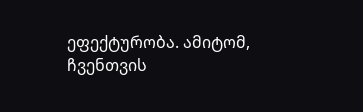ეფექტურობა. ამიტომ, ჩვენთვის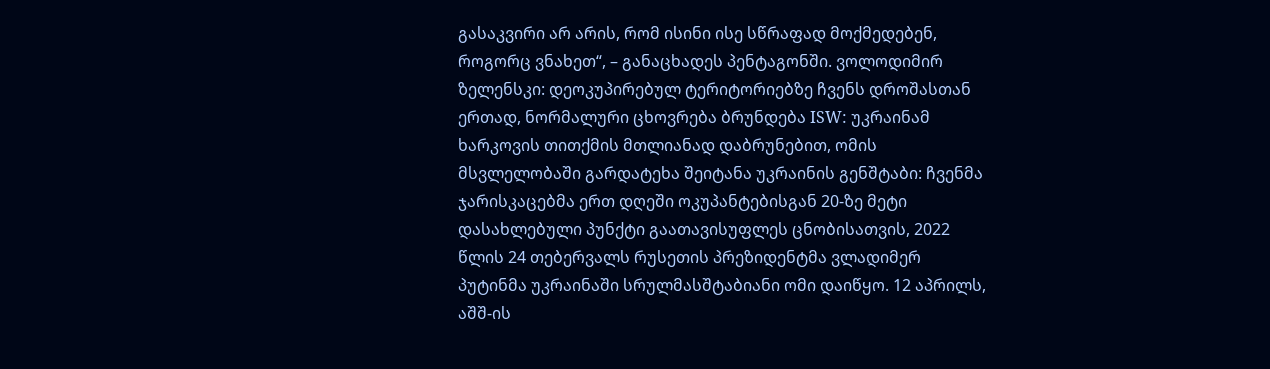გასაკვირი არ არის, რომ ისინი ისე სწრაფად მოქმედებენ, როგორც ვნახეთ“, – განაცხადეს პენტაგონში. ვოლოდიმირ ზელენსკი: დეოკუპირებულ ტერიტორიებზე ჩვენს დროშასთან ერთად, ნორმალური ცხოვრება ბრუნდება ISW: უკრაინამ ხარკოვის თითქმის მთლიანად დაბრუნებით, ომის მსვლელობაში გარდატეხა შეიტანა უკრაინის გენშტაბი: ჩვენმა ჯარისკაცებმა ერთ დღეში ოკუპანტებისგან 20-ზე მეტი დასახლებული პუნქტი გაათავისუფლეს ცნობისათვის, 2022 წლის 24 თებერვალს რუსეთის პრეზიდენტმა ვლადიმერ პუტინმა უკრაინაში სრულმასშტაბიანი ომი დაიწყო. 12 აპრილს, აშშ-ის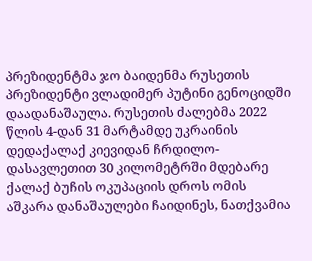პრეზიდენტმა ჯო ბაიდენმა რუსეთის პრეზიდენტი ვლადიმერ პუტინი გენოციდში დაადანაშაულა. რუსეთის ძალებმა 2022 წლის 4-დან 31 მარტამდე უკრაინის დედაქალაქ კიევიდან ჩრდილო-დასავლეთით 30 კილომეტრში მდებარე ქალაქ ბუჩის ოკუპაციის დროს ომის აშკარა დანაშაულები ჩაიდინეს, ნათქვამია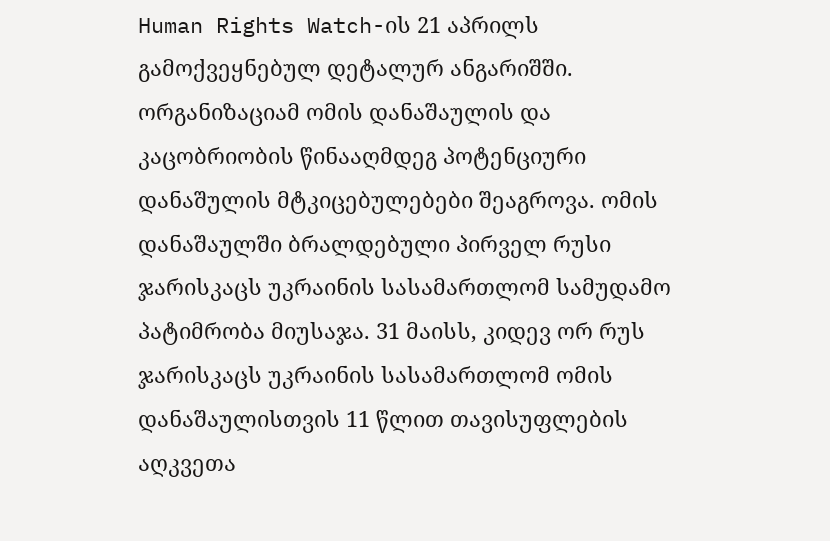Human Rights Watch-ის 21 აპრილს გამოქვეყნებულ დეტალურ ანგარიშში. ორგანიზაციამ ომის დანაშაულის და კაცობრიობის წინააღმდეგ პოტენციური დანაშულის მტკიცებულებები შეაგროვა. ომის დანაშაულში ბრალდებული პირველ რუსი ჯარისკაცს უკრაინის სასამართლომ სამუდამო პატიმრობა მიუსაჯა. 31 მაისს, კიდევ ორ რუს ჯარისკაცს უკრაინის სასამართლომ ომის დანაშაულისთვის 11 წლით თავისუფლების აღკვეთა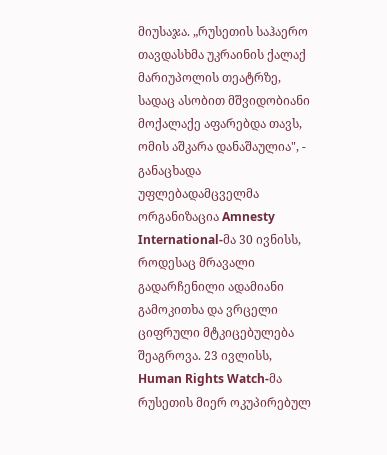მიუსაჯა. „რუსეთის საჰაერო თავდასხმა უკრაინის ქალაქ მარიუპოლის თეატრზე, სადაც ასობით მშვიდობიანი მოქალაქე აფარებდა თავს, ომის აშკარა დანაშაულია", - განაცხადა უფლებადამცველმა ორგანიზაცია Amnesty International-მა 30 ივნისს, როდესაც მრავალი გადარჩენილი ადამიანი გამოკითხა და ვრცელი ციფრული მტკიცებულება შეაგროვა. 23 ივლისს, Human Rights Watch-მა რუსეთის მიერ ოკუპირებულ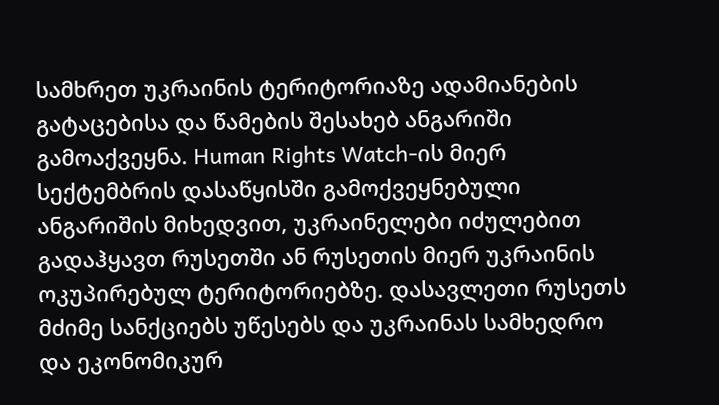სამხრეთ უკრაინის ტერიტორიაზე ადამიანების გატაცებისა და წამების შესახებ ანგარიში გამოაქვეყნა. Human Rights Watch-ის მიერ სექტემბრის დასაწყისში გამოქვეყნებული ანგარიშის მიხედვით, უკრაინელები იძულებით გადაჰყავთ რუსეთში ან რუსეთის მიერ უკრაინის ოკუპირებულ ტერიტორიებზე. დასავლეთი რუსეთს მძიმე სანქციებს უწესებს და უკრაინას სამხედრო და ეკონომიკურ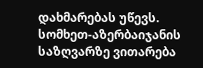დახმარებას უწევს.
სომხეთ-აზერბაიჯანის საზღვარზე ვითარება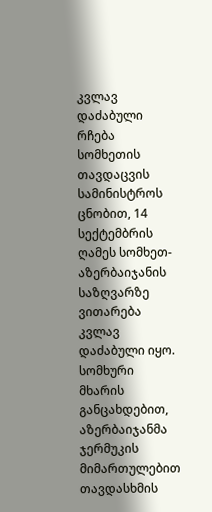კვლავ დაძაბული რჩება
სომხეთის თავდაცვის სამინისტროს ცნობით, 14 სექტემბრის ღამეს სომხეთ-აზერბაიჯანის საზღვარზე ვითარება კვლავ დაძაბული იყო. სომხური მხარის განცახდებით, აზერბაიჯანმა ჯერმუკის მიმართულებით თავდასხმის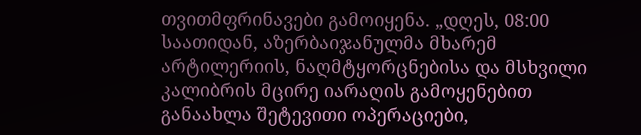თვითმფრინავები გამოიყენა. „დღეს, 08:00 საათიდან, აზერბაიჯანულმა მხარემ არტილერიის, ნაღმტყორცნებისა და მსხვილი კალიბრის მცირე იარაღის გამოყენებით განაახლა შეტევითი ოპერაციები,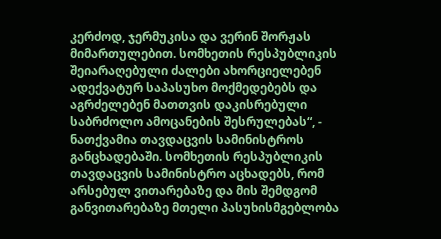კერძოდ, ჯერმუკისა და ვერინ შორჟას მიმართულებით. სომხეთის რესპუბლიკის შეიარაღებული ძალები ახორციელებენ ადექვატურ საპასუხო მოქმედებებს და აგრძელებენ მათთვის დაკისრებული საბრძოლო ამოცანების შესრულებას“, - ნათქვამია თავდაცვის სამინისტროს განცხადებაში. სომხეთის რესპუბლიკის თავდაცვის სამინისტრო აცხადებს, რომ არსებულ ვითარებაზე და მის შემდგომ განვითარებაზე მთელი პასუხისმგებლობა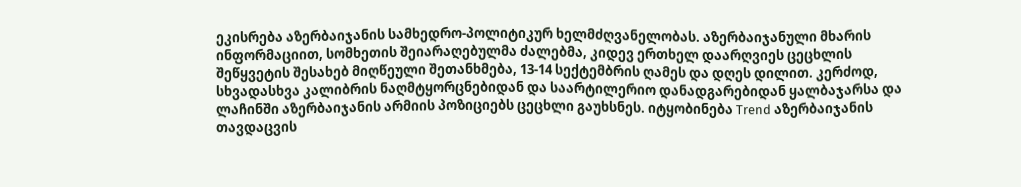ეკისრება აზერბაიჯანის სამხედრო-პოლიტიკურ ხელმძღვანელობას. აზერბაიჯანული მხარის ინფორმაციით, სომხეთის შეიარაღებულმა ძალებმა, კიდევ ერთხელ დაარღვიეს ცეცხლის შეწყვეტის შესახებ მიღწეული შეთანხმება, 13-14 სექტემბრის ღამეს და დღეს დილით. კერძოდ, სხვადასხვა კალიბრის ნაღმტყორცნებიდან და საარტილერიო დანადგარებიდან ყალბაჯარსა და ლაჩინში აზერბაიჯანის არმიის პოზიციებს ცეცხლი გაუხსნეს. იტყობინება Trend აზერბაიჯანის თავდაცვის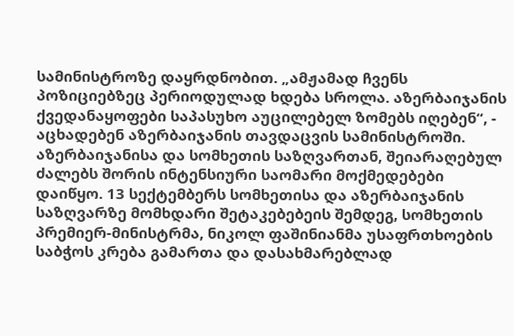სამინისტროზე დაყრდნობით. „ამჟამად ჩვენს პოზიციებზეც პერიოდულად ხდება სროლა. აზერბაიჯანის ქვედანაყოფები საპასუხო აუცილებელ ზომებს იღებენ“, - აცხადებენ აზერბაიჯანის თავდაცვის სამინისტროში. აზერბაიჯანისა და სომხეთის საზღვართან, შეიარაღებულ ძალებს შორის ინტენსიური საომარი მოქმედებები დაიწყო. 13 სექტემბერს სომხეთისა და აზერბაიჯანის საზღვარზე მომხდარი შეტაკებებეის შემდეგ, სომხეთის პრემიერ-მინისტრმა, ნიკოლ ფაშინიანმა უსაფრთხოების საბჭოს კრება გამართა და დასახმარებლად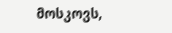მოსკოვს,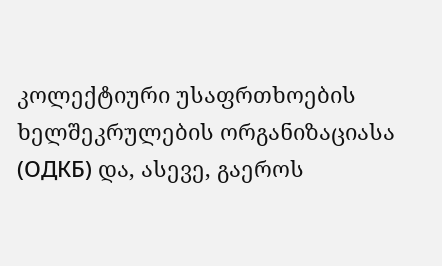კოლექტიური უსაფრთხოების ხელშეკრულების ორგანიზაციასა (ОДКБ) და, ასევე, გაეროს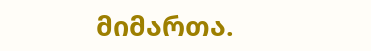მიმართა.